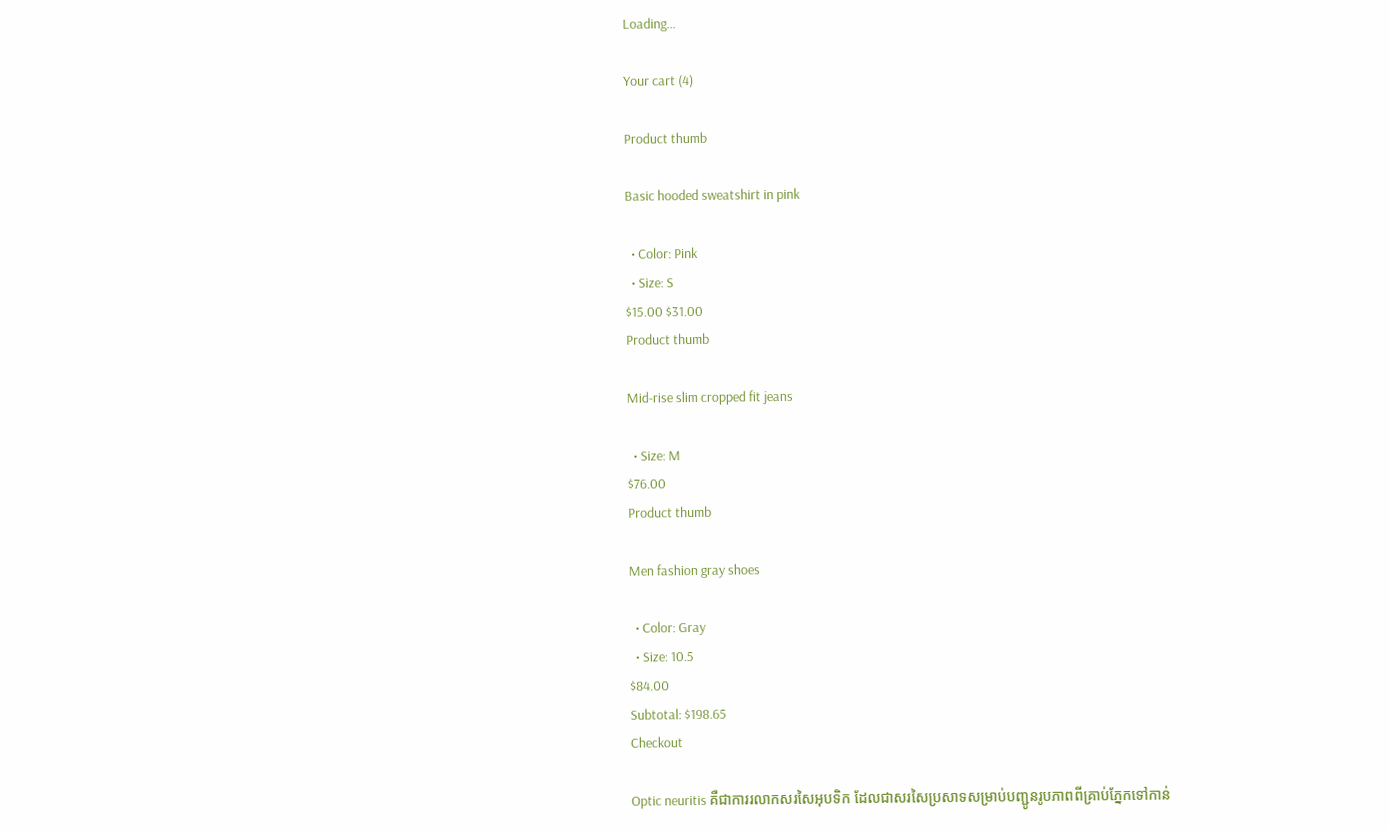Loading...

Your cart (4)

Product thumb

Basic hooded sweatshirt in pink

  • Color: Pink
  • Size: S
$15.00 $31.00
Product thumb

Mid-rise slim cropped fit jeans

  • Size: M
$76.00
Product thumb

Men fashion gray shoes

  • Color: Gray
  • Size: 10.5
$84.00
Subtotal: $198.65
Checkout

Optic neuritis គឺជាការរលាកសរសៃអុបទិក ដែលជាសរសៃប្រសាទសម្រាប់បញ្ជូនរូបភាពពីគ្រាប់ភ្នែកទៅកាន់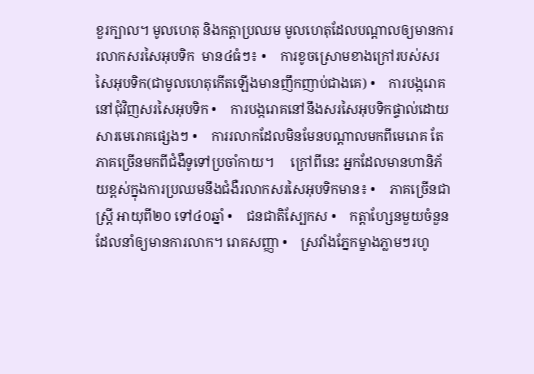ខួរក្បាល។ មូលហេតុ និងកត្តាប្រឈម មូលហេតុដែលបណ្តាលឲ្យមានការរលាកសរសៃអុបទិក  មាន៤ធំៗ៖ •    ការខូចស្រោមខាងក្រៅរបស់សរសៃអុបទិក(ជាមូលហេតុកើតឡើងមានញឹកញាប់ជាងគេ) •    ការបង្ករោគនៅជុំវិញសរសៃអុបទិក •    ការបង្ករោគនៅនឹងសរសៃអុបទិកផ្ទាល់ដោយសារមេរោគផ្សេងៗ •    ការរលាកដែលមិនមែនបណ្តាលមកពីមេរោគ តែភាគច្រើនមកពីជំងឺទូទៅប្រចាំកាយ។     ក្រៅពីនេះ អ្នកដែលមានហានិភ័យខ្ពស់ក្នុងការប្រឈមនឹងជំងឺរលាកសរសៃអុបទិកមាន៖ •    ភាគច្រើនជាស្ត្រី អាយុពី២០ ទៅ៤០ឆ្នាំ •    ជនជាតិស្បែកស •    កត្តាហ្សែនមួយចំនួនដែលនាំឲ្យមានការលាក។ រោគសញ្ញា •    ស្រវាំងភ្នែកម្ខាងភ្លាមៗរហូ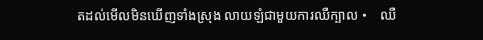តដល់មើលមិនឃើញទាំងស្រុង លាយឡំជាមួយការឈឺក្បាល •    ឈឺ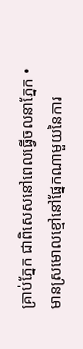គ្រាប់ភ្នែក ជាពិសេសនៅពេលធ្វើចលនាភ្នែក •    មានស្រមោលខ្មៅនៅផ្នែកណាមួយនៃការ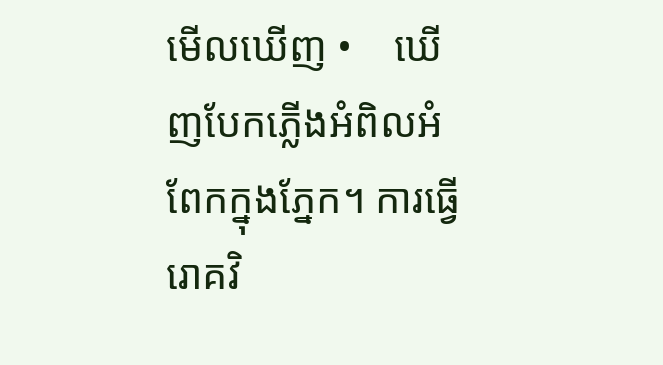មើលឃើញ •    ឃើញបែកភ្លើងអំពិលអំពែកក្នុងភ្នែក។ ការធ្វើរោគវិ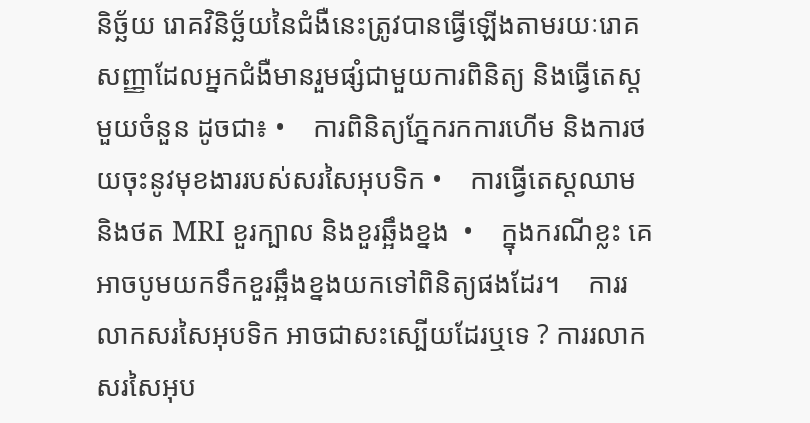និច័្ឆយ រោគវិនិច្ឆ័យនៃជំងឺនេះត្រូវបានធ្វើឡើងតាមរយៈរោគសញ្ញាដែលអ្នកជំងឺមានរួមផ្សំជាមួយការពិនិត្យ និងធ្វើតេស្តមួយចំនួន ដូចជា៖ •    ការពិនិត្យភ្នែករកការហើម និងការថយចុះនូវមុខងាររបស់សរសៃអុបទិក •    ការធ្វើតេស្តឈាម និងថត MRI ខួរក្បាល និងខួរឆ្អឹងខ្នង  •    ក្នុងករណីខ្លះ គេអាចបូមយកទឹកខួរឆ្អឹងខ្នងយកទៅពិនិត្យផងដែរ។    ការរលាកសរសៃអុបទិក អាចជាសះស្បើយដែរឬទេ ? ការរលាកសរសៃអុប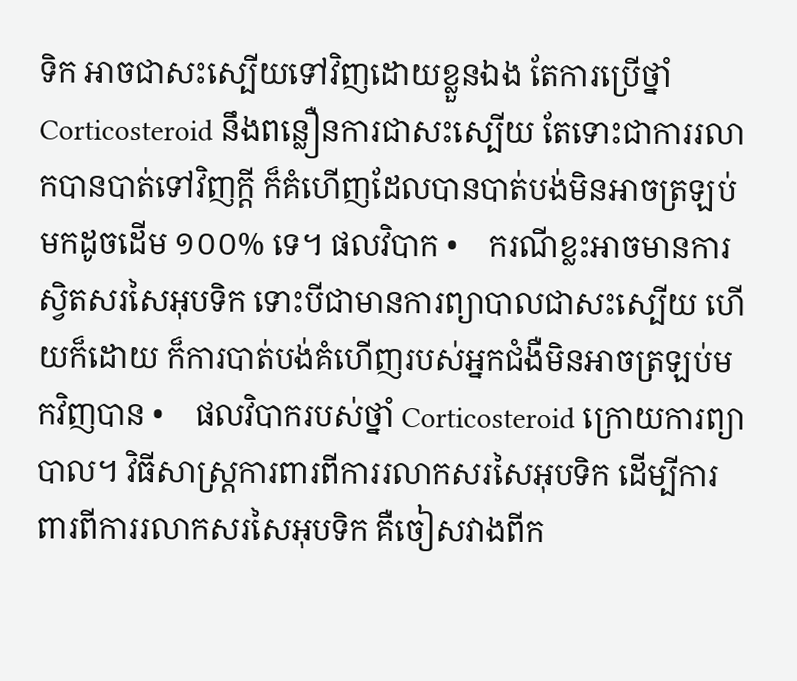ទិក អាចជាសះស្បើយទៅវិញដោយខ្លួនឯង តែការប្រើថ្នាំ Corticosteroid នឹងពន្លឿនការជាសះស្បើយ តែទោះជាការរលាកបានបាត់ទៅវិញក្តី ក៏គំហើញដែលបានបាត់បង់មិនអាចត្រឡប់មកដូចដើម ១០០% ទេ។ ផលវិបាក •    ករណីខ្លះអាចមានការស្វិតសរសៃអុបទិក ទោះបីជាមានការព្យាបាលជាសះស្បើយ ហើយក៏ដោយ ក៏ការបាត់បង់គំហើញរបស់អ្នកជំងឺមិនអាចត្រឡប់មកវិញបាន •    ផលវិបាករបស់ថ្នាំ Corticosteroid ក្រោយការព្យាបាល។ វិធីសាស្រ្តការពារពីការរលាកសរសៃអុបទិក ដើម្បីការពារពីការរលាកសរសៃអុបទិក គឺចៀសវាងពីក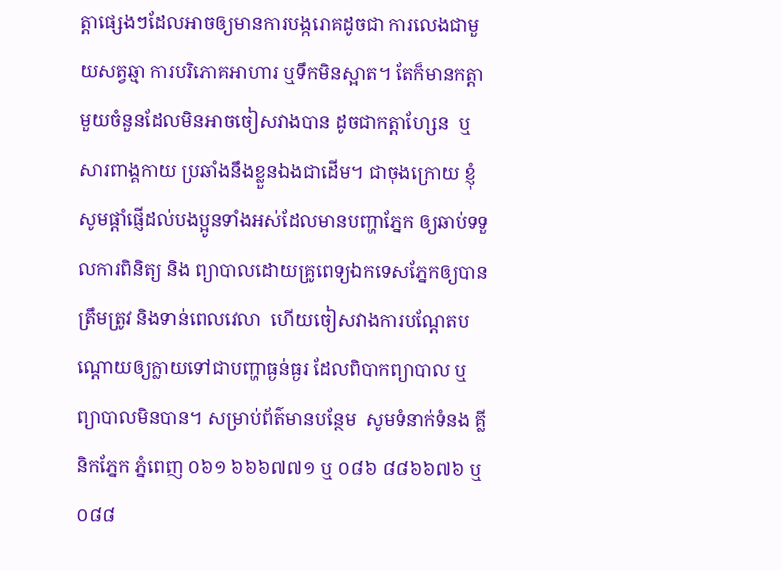ត្តាផ្សេងៗដែលអាចឲ្យមានការបង្ករោគដូចជា ការលេងជាមួយសត្វឆ្មា ការបរិភោគអាហារ ឬទឹកមិនស្អាត។ តែក៏មានកត្តាមួយចំនួនដែលមិនអាចចៀសវាងបាន ដូចជាកត្តាហ្សែន  ឬសារពាង្គកាយ ប្រឆាំងនឹងខ្លួនឯងជាដើម។ ជាចុងក្រោយ ខ្ញុំសូមផ្តាំផ្ញើដល់បងប្អូនទាំងអស់ដែលមានបញ្ហាភ្នែក ឲ្យឆាប់ទទួលការពិនិត្យ និង ព្យាបាលដោយគ្រូពេទ្យឯកទេសភ្នែកឲ្យបានត្រឹមត្រូវ និងទាន់ពេលវេលា  ហើយចៀសវាងការបណ្តែតបណ្តោយឲ្យក្លាយទៅជាបញ្ហាធ្ងន់ធ្ងរ ដែលពិបាកព្យាបាល ឬព្យាបាលមិនបាន។ សម្រាប់ព័ត៌មានបន្ថែម  សូមទំនាក់ទំនង គ្លីនិកភ្នែក ភ្នំពេញ ០៦១ ៦៦៦៧៧១ ឬ ០៨៦ ៨៨៦៦៧៦ ឬ ០៨៨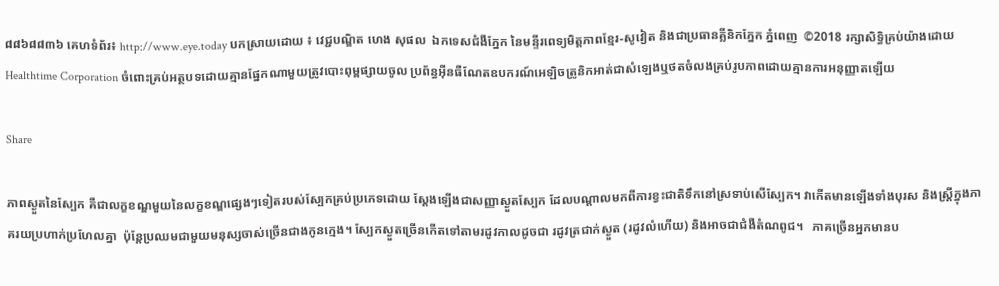៨៨៦៨៨៣៦ គេហទំព័រ៖ http://www.eye.today បកស្រាយដោយ ៖ វេជ្ជបណ្ឌិត ហេង សុផល  ឯកទេសជំងឺភ្នែក នៃមន្ទីរពេទ្យមិត្តភាពខ្មែរ-សូវៀត និងជាប្រធានគ្លីនិកភ្នែក ភ្នំពេញ  ©2018 រក្សាសិទ្ធិគ្រប់យ៉ាងដោយ Healthtime Corporation ចំពោះគ្រប់អត្ថបទដោយគ្មានផ្នែកណាមួយត្រូវបោះពុម្ពផ្សាយចូល ប្រព័ន្ធអ៊ីនធឺណែតឧបករណ៍អេឡិចត្រូនិកអាត់ជាសំឡេងឬថតចំលងគ្រប់រូបភាពដោយគ្មានការអនុញ្ញាតឡើយ

Share

ភាពស្ងួតនៃស្បែក គឺជាលក្ខខណ្ឌមួយនៃលក្ខខណ្ឌផ្សេងៗទៀតរបស់ស្បែកគ្រប់ប្រភេទដោយ ស្តែងឡើងជាសញ្ញាស្ងួតស្បែក ដែលបណ្តាលមកពីការខ្វះជាតិទឹកនៅស្រទាប់សើស្បែក។ វាកើតមានឡើងទាំងបុរស និងស្ត្រីក្នុងភាគរយប្រហាក់ប្រហែលគ្នា  ប៉ុន្តែប្រឈមជាមួយមនុស្សចាស់ច្រើនជាងកូនក្មេង។ ស្បែកស្ងួតច្រើនកើតទៅតាមរដូវកាលដូចជា រដូវត្រជាក់ស្ងួត (រដូវលំហើយ) និងអាចជាជំងឺតំណពូជ។   ភាគច្រើនអ្នកមានប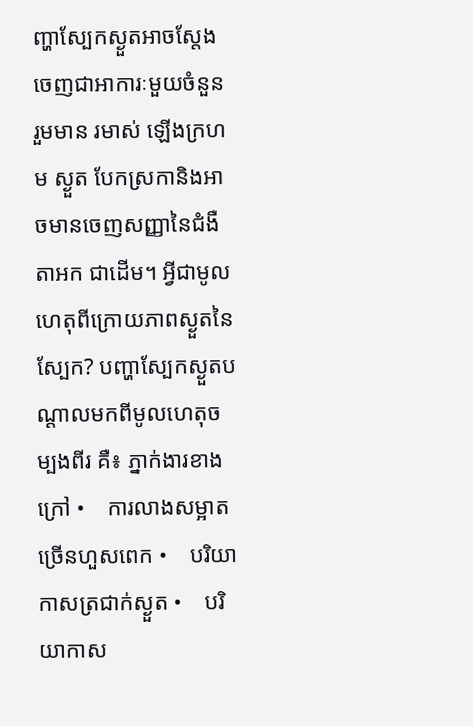ញ្ហាស្បែកស្ងួតអាចស្តែងចេញជាអាការៈមួយចំនួន រួមមាន រមាស់ ឡើងក្រហម ស្ងួត បែកស្រកានិងអាចមានចេញសញ្ញានៃជំងឺតាអក ជាដើម។ អ្វីជាមូលហេតុពីក្រោយភាពស្ងួតនៃស្បែក? បញ្ហាស្បែកស្ងួតបណ្តាលមកពីមូលហេតុចម្បងពីរ គឺ៖ ភ្នាក់ងារខាងក្រៅ •    ការលាងសម្អាតច្រើនហួសពេក •    បរិយាកាសត្រជាក់ស្ងួត •    បរិយាកាស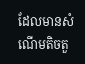ដែលមានសំណើមតិចតួ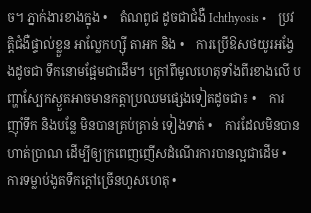ច។ ភ្នាក់ងារខាងក្នុង •    តំណពូជ ដូចជាជំងឺ Ichthyosis •    ប្រវត្តិជំងឺផ្ទាល់ខ្លួន អាល្លែកហ្ស៊ី តាអក និង •    ការប្រើឱសថយូរអង្វែងដូចជា ទឹកនោមផ្អែមជាដើម។ ក្រៅពីមូលហេតុទាំងពីរខាងលើ បញ្ហាស្បែកស្ងួតអាចមានកត្តាប្រឈមផ្សេងទៀតដូចជា៖ •    ការញ៉ាំទឹក និងបន្លែ មិនបានគ្រប់គ្រាន់ ទៀងទាត់ •    ការដែលមិនបានហាត់ប្រាណ ដើម្បីឲ្យក្រពេញញើសដំណើរការបានល្អជាដើម •    ការទម្លាប់ងូតទឹកក្តៅច្រើនហួសហេតុ •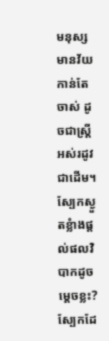មនុស្សមានវ័យកាន់តែចាស់ ដូចជាស្ត្រីអស់រដូវជាដើម។ ស្បែកស្ងួតខ្លំាងផ្តល់ផលវិបាកដូចម្តេចខ្លះ? ស្បែកដែ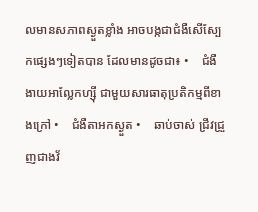លមានសភាពស្ងួតខ្លាំង អាចបង្កជាជំងឺសើស្បែកផ្សេងៗទៀតបាន ដែលមានដូចជា៖ •    ជំងឺងាយអាល្លែកហ្ស៊ី ជាមួយសារធាតុប្រតិកម្មពីខាងក្រៅ •    ជំងឺតាអកស្ងួត •    ឆាប់ចាស់ ជ្រីវជ្រួញជាងវ័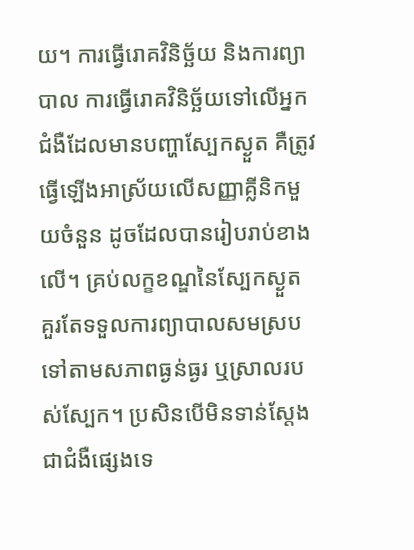យ។ ការធ្វើរោគវិនិច្ឆ័យ និងការព្យាបាល ការធ្វើរោគវិនិច្ឆ័យទៅលើអ្នកជំងឺដែលមានបញ្ហាស្បែកស្ងួត គឺត្រូវធ្វើឡើងអាស្រ័យលើសញ្ញាគ្លីនិកមួយចំនួន ដូចដែលបានរៀបរាប់ខាងលើ។ គ្រប់លក្ខខណ្ឌនៃស្បែកស្ងួត គួរតែទទួលការព្យាបាលសមស្របទៅតាមសភាពធ្ងន់ធ្ងរ ឬស្រាលរបស់ស្បែក។ ប្រសិនបើមិនទាន់ស្តែងជាជំងឺផ្សេងទេ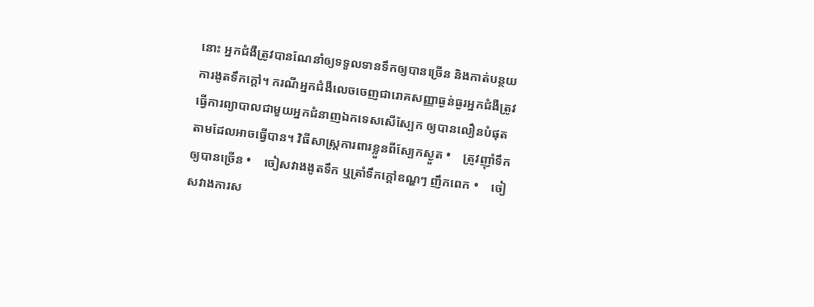នោះ អ្នកជំងឺត្រូវបានណែនាំឲ្យទទួលទានទឹកឲ្យបានច្រើន និងកាត់បន្ថយការងូតទឹកក្តៅ។ ករណីអ្នកជំងឺលេចចេញជារោគសញ្ញាធ្ងន់ធ្ងរអ្នកជំងឺត្រូវធ្វើការព្យាបាលជាមួយអ្នកជំនាញឯកទេសសើស្បែក ឲ្យបានលឿនបំផុត តាមដែលអាចធ្វើបាន។ វិធីសាស្ត្រការពារខ្លួនពីស្បែកស្ងួត •    ត្រូវញ៉ាំទឹកឲ្យបានច្រើន •    ចៀសវាងងូតទឹក ឬត្រាំទឹកក្តៅឧណ្ហៗ ញឹកពេក •    ចៀសវាងការស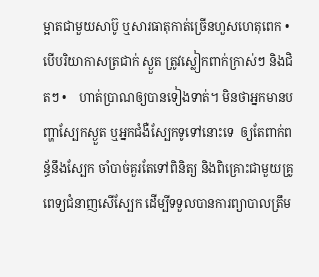ម្អាតជាមួយសាប៊ូ ឬសារធាតុកាត់ច្រើនហួសហេតុពេក •    បើបរិយាកាសត្រជាក់ ស្ងួត ត្រូវស្លៀកពាក់ក្រាស់ៗ និងជិតៗ •    ហាត់ប្រាណឲ្យបានទៀងទាត់។ មិនថាអ្នកមានបញ្ហាស្បែកស្ងួត ឬអ្នកជំងឺស្បែកទូទៅនោះទេ  ឲ្យតែពាក់ពន្ធ័នឹងស្បែក ចាំបាច់គួរតែទៅពិនិត្យ និងពិគ្រោះជាមួយគ្រូពេទ្យជំនាញសើស្បែក ដើម្បីទទួលបានការព្យាបាលត្រឹម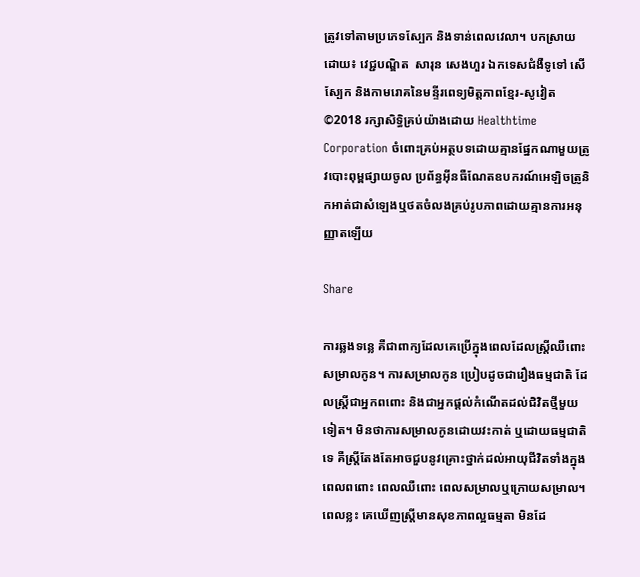ត្រូវទៅតាមប្រភេទស្បែក និងទាន់ពេលវេលា។ បកស្រាយដោយ៖ វេជ្ជបណ្ឌិត  សារុន សេងហួរ ឯកទេសជំងឺទូទៅ សើស្បែក និងកាមរោគនៃមន្ទីរពេទ្យមិត្តភាពខ្មែរ-សូវៀត ©2018 រក្សាសិទ្ធិគ្រប់យ៉ាងដោយ Healthtime Corporation ចំពោះគ្រប់អត្ថបទដោយគ្មានផ្នែកណាមួយត្រូវបោះពុម្ពផ្សាយចូល ប្រព័ន្ធអ៊ីនធឺណែតឧបករណ៍អេឡិចត្រូនិកអាត់ជាសំឡេងឬថតចំលងគ្រប់រូបភាពដោយគ្មានការអនុញ្ញាតឡើយ

Share

ការឆ្លងទន្លេ គឺជាពាក្យដែលគេប្រើក្នុងពេលដែលស្ត្រីឈឺពោះសម្រាលកូន។ ការសម្រាលកូន ប្រៀបដូចជារឿងធម្មជាតិ ដែលស្ត្រីជាអ្នកពពោះ និងជាអ្នកផ្តល់កំណើតដល់ជិវិតថ្មីមួយទៀត។ មិនថាការសម្រាលកូនដោយវះកាត់ ឬដោយធម្មជាតិទេ គឺស្ត្រីតែងតែអាចជួបនូវគ្រោះថ្នាក់ដល់អាយុជីវិតទាំងក្នុងពេលពពោះ ពេលឈឺពោះ ពេលសម្រាលឬក្រោយសម្រាល។ ពេលខ្លះ គេឃើញស្ត្រីមានសុខភាពល្អធម្មតា មិនដែ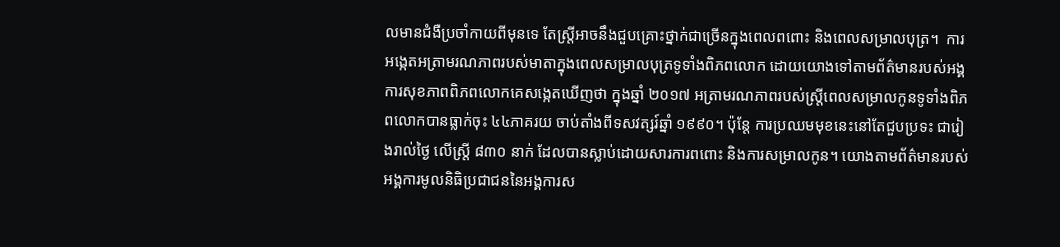លមានជំងឺប្រចាំកាយពីមុនទេ តែស្ត្រីអាចនឹងជួបគ្រោះថ្នាក់ជាច្រើនក្នុងពេលពពោះ និងពេលសម្រាលបុត្រ។  ការអង្កេតអត្រាមរណភាពរបស់មាតាក្នុងពេលសម្រាលបុត្រទូទាំងពិភពលោក ដោយយោងទៅតាមព័ត៌មានរបស់អង្គការសុខភាពពិភពលោកគេសង្កេតឃើញថា ក្នុងឆ្នាំ ២០១៧ អត្រាមរណភាពរបស់ស្រ្តីពេលសម្រាលកូនទូទាំងពិភពលោកបានធ្លាក់ចុះ ៤៤ភាគរយ ចាប់តាំងពីទសវត្សរ៍ឆ្នាំ ១៩៩០។ ប៉ុន្តែ ការប្រឈមមុខនេះនៅតែជួបប្រទះ ជារៀងរាល់ថ្ងៃ លើស្ត្រី ៨៣០ នាក់ ដែលបានស្លាប់ដោយសារការពពោះ និងការសម្រាលកូន។ យោងតាមព័ត៌មានរបស់អង្គការមូលនិធិប្រជាជននៃអង្គការស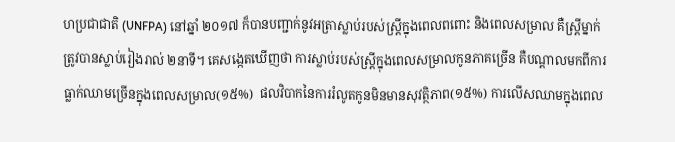ហប្រជាជាតិ (UNFPA) នៅឆ្នាំ ២០១៧ ក៏បានបញ្ជាក់នូវអត្រាស្លាប់របស់ស្ត្រីក្នុងពេលពពោះ និងពេលសម្រាល គឺស្ត្រីម្នាក់ត្រូវបានស្លាប់រៀងរាល់ ២នាទី។ គេសង្កេតឃើញថា ការស្លាប់របស់ស្ត្រីក្នុងពេលសម្រាលកូនភាគច្រើន គឺបណ្តាលមកពីការធ្លាក់ឈាមច្រើនក្នុងពេលសម្រាល(១៥%)  ផលវិបាកនៃការរំលូតកូនមិនមានសុវត្ថិភាព(១៥%) ការលើសឈាមក្នុងពេល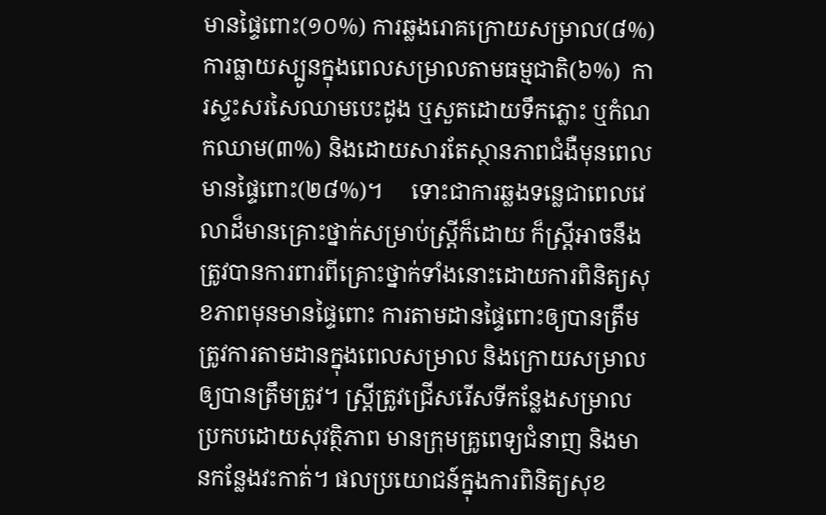មានផ្ទៃពោះ(១០%) ការឆ្លងរោគក្រោយសម្រាល(៨%) ការធ្លាយស្បូនក្នុងពេលសម្រាលតាមធម្មជាតិ(៦%)  ការស្ទះសរសៃឈាមបេះដូង ឬសួតដោយទឹកភ្លោះ ឬកំណកឈាម(៣%) និងដោយសារតែស្ថានភាពជំងឺមុនពេលមានផ្ទៃពោះ(២៨%)។     ទោះជាការឆ្លងទន្លេជាពេលវេលាដ៏មានគ្រោះថ្នាក់សម្រាប់ស្ត្រីក៏ដោយ ក៏ស្ត្រីអាចនឹងត្រូវបានការពារពីគ្រោះថ្នាក់ទាំងនោះដោយការពិនិត្យសុខភាពមុនមានផ្ទៃពោះ ការតាមដានផ្ទៃពោះឲ្យបានត្រឹមត្រូវការតាមដានក្នុងពេលសម្រាល និងក្រោយសម្រាលឲ្យបានត្រឹមត្រូវ។ ស្ត្រីត្រូវជ្រើសរើសទីកន្លែងសម្រាលប្រកបដោយសុវត្ថិភាព មានក្រុមគ្រូពេទ្យជំនាញ និងមានកន្លែងវះកាត់។ ផលប្រយោជន៍ក្នុងការពិនិត្យសុខ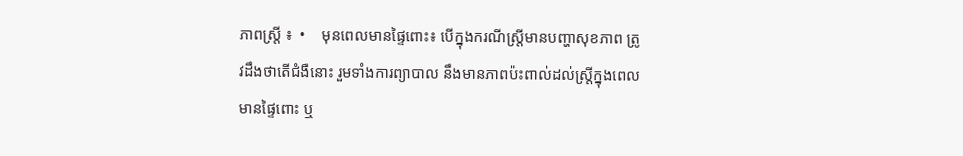ភាពស្ត្រី ៖  •    មុនពេលមានផ្ទៃពោះ៖ បើក្នុងករណីស្ត្រីមានបញ្ហាសុខភាព ត្រូវដឹងថាតើជំងឺនោះ រួមទាំងការព្យាបាល នឹងមានភាពប៉ះពាល់ដល់ស្រ្តីក្នុងពេល មានផ្ទៃពោះ ឬ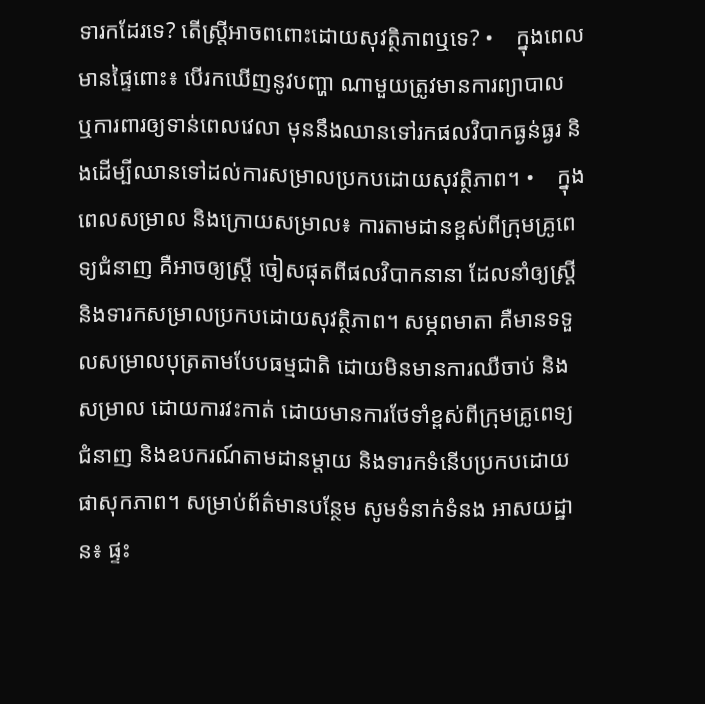ទារកដែរទេ? តើស្ត្រីអាចពពោះដោយសុវតិ្ថភាពឬទេ? •    ក្នុងពេលមានផ្ទៃពោះ៖ បើរកឃើញនូវបញ្ហា ណាមួយត្រូវមានការព្យាបាល ឬការពារឲ្យទាន់ពេលវេលា មុននឹងឈានទៅរកផលវិបាកធ្ងន់ធ្ងរ និងដើម្បីឈានទៅដល់ការសម្រាលប្រកបដោយសុវត្ថិភាព។ •    ក្នុងពេលសម្រាល និងក្រោយសម្រាល៖ ការតាមដានខ្ពស់ពីក្រុមគ្រូពេទ្យជំនាញ គឺអាចឲ្យស្ត្រី ចៀសផុតពីផលវិបាកនានា ដែលនាំឲ្យស្ត្រី និងទារកសម្រាលប្រកបដោយសុវត្ថិភាព។ សម្ភពមាតា គឺមានទទួលសម្រាលបុត្រតាមបែបធម្មជាតិ ដោយមិនមានការឈឺចាប់ និងសម្រាល ដោយការវះកាត់ ដោយមានការថែទាំខ្ពស់ពីក្រុមគ្រូពេទ្យជំនាញ និងឧបករណ៍តាមដានម្តាយ និងទារកទំនើបប្រកបដោយផាសុកភាព។ សម្រាប់ព័ត៌មានបន្ថែម សូមទំនាក់ទំនង អាសយដ្ឋាន៖ ផ្ទះ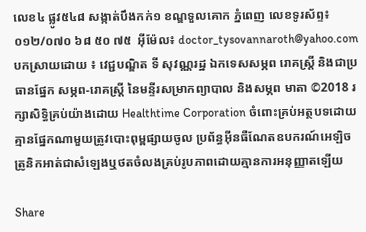លេខ៤ ផ្លូវ៥៤៨ សង្កាត់បឹងកក់១ ខណ្ឌទួលគោក ភ្នំពេញ លេខទូរស័ព្ទ៖ ០១២/០៧០ ៦៨ ៥០ ៧៥  អ៊ីម៉ែល៖ doctor_tysovannaroth@yahoo.com បកស្រាយដោយ ៖ វេជ្ជបណ្ឌិត ទី សុវណ្ណរដ្ឋ ឯកទេសសម្ភព រោគស្ត្រី និងជាប្រធានផ្នែក សម្ភព-រោគស្ត្រី នៃមន្ទីរសម្រាកព្យាបាល និងសម្ភព មាតា ©2018 រក្សាសិទ្ធិគ្រប់យ៉ាងដោយ Healthtime Corporation ចំពោះគ្រប់អត្ថបទដោយគ្មានផ្នែកណាមួយត្រូវបោះពុម្ពផ្សាយចូល ប្រព័ន្ធអ៊ីនធឺណែតឧបករណ៍អេឡិចត្រូនិកអាត់ជាសំឡេងឬថតចំលងគ្រប់រូបភាពដោយគ្មានការអនុញ្ញាតឡើយ

Share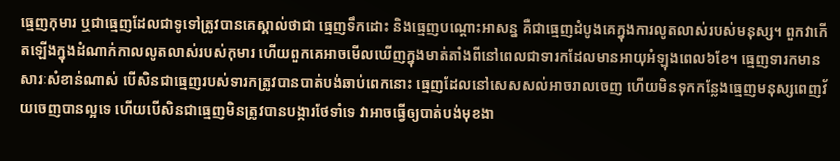ធ្មេញកុមារ ឬជាធ្មេញដែលជាទូទៅត្រូវបានគេស្គាល់ថាជា ធ្មេញទឹកដោះ និងធ្មេញបណ្តោះអាសន្ន គឺជាធ្មេញដំបូងគេក្នុងការលូតលាស់របស់មនុស្ស។ ពួកវាកើតឡើងក្នុងដំណាក់កាលលូតលាស់របស់កុមារ ហើយពួកគេអាចមើលឃើញក្នុងមាត់តាំងពីនៅពេលជាទារកដែលមានអាយុអំឡុងពេល៦ខែ។ ធ្មេញទារកមានសារៈសំខាន់ណាស់ បើសិនជាធ្មេញរបស់ទារកត្រូវបានបាត់បង់ឆាប់ពេកនោះ ធ្មេញដែលនៅសេសសល់អាចរាលចេញ ហើយមិនទុកកន្លែងធ្មេញមនុស្សពេញវ័យចេញបានល្អទេ ហើយបើសិនជាធ្មេញមិនត្រូវបានបង្ការថែទាំទេ វាអាចធ្វើឲ្យបាត់បង់មុខងា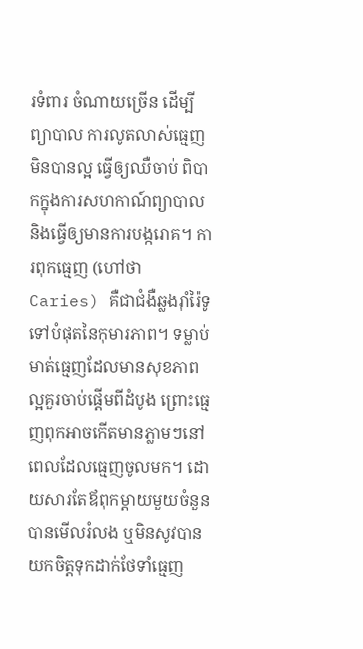រទំពារ ចំណាយច្រើន ដើម្បីព្យាបាល ការលូតលាស់ធ្មេញមិនបានល្អ ធ្វើឲ្យឈឺចាប់ ពិបាកក្នុងការសហកាណ៍ព្យាបាល និងធ្វើឲ្យមានការបង្ករោគ។ ការពុកធ្មេញ (ហៅថា Caries) គឺជាជំងឺឆ្លងរ៉ាំរ៉ៃទូទៅបំផុតនៃកុមារភាព។ ទម្លាប់មាត់ធ្មេញដែលមានសុខភាពល្អគួរចាប់ផ្តើមពីដំបូង ព្រោះធ្មេញពុកអាចកើតមានភ្លាមៗនៅពេលដែលធ្មេញចូលមក។ ដោយសារតែឪពុកម្ដាយមួយចំនួនបានមើលរំលង ឬមិនសូវបានយកចិត្តទុកដាក់ថែទាំធ្មេញ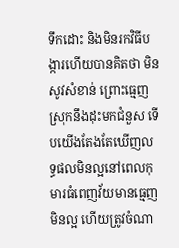ទឹកដោះ និងមិនរកវិធីបង្ការហើយបានគិតថា មិនសូវសំខាន់ ព្រោះធ្មេញស្រុកនឹងដុះមកជំនួស ទើបយើងតែងតែឃើញលទ្ធផលមិនល្អនៅពេលកុមារធំពេញវ័យមានធ្មេញមិនល្អ ហើយត្រូវចំណា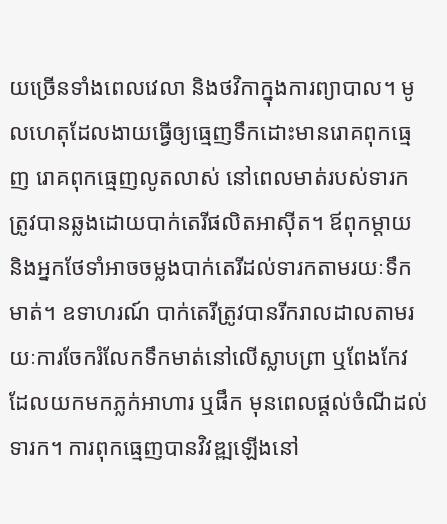យច្រើនទាំងពេលវេលា និងថវិកាក្នុងការព្យាបាល។ មូលហេតុដែលងាយធ្វើឲ្យធ្មេញទឹកដោះមានរោគពុកធ្មេញ រោគពុកធ្មេញលូតលាស់ នៅពេលមាត់របស់ទារកត្រូវបានឆ្លងដោយបាក់តេរីផលិតអាសុីត។ ឪពុកម្តាយ និងអ្នកថែទាំអាចចម្លងបាក់តេរីដល់ទារកតាមរយៈទឹកមាត់។ ឧទាហរណ៍ បាក់តេរីត្រូវបានរីករាលដាលតាមរយៈការចែករំលែកទឹកមាត់នៅលើស្លាបព្រា ឬពែងកែវដែលយកមកភ្លក់អាហារ ឬផឹក មុនពេលផ្តល់ចំណីដល់ទារក។ ការពុកធ្មេញបានវិវឌ្ឍឡើងនៅ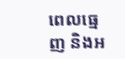ពេលធ្មេញ និងអ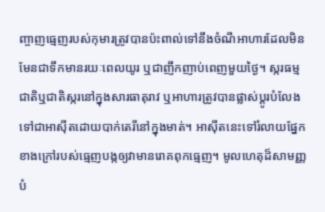ញ្ចាញធ្មេញរបស់កុមារត្រូវបានប៉ះពាល់ទៅនឹងចំណីអាហារដែលមិនមែនជាទឹកមានរយៈពេលយូរ ឬជាញឹកញាប់ពេញមួយថ្ងៃ។ ស្ករធម្មជាតិឬជាតិស្ករនៅក្នុងសារធាតុរាវ ឬអាហារត្រូវបានផ្លាស់ប្តូរបំលែងទៅជាអាស៊ីតដោយបាក់តេរីនៅក្នុងមាត់។ អាសុីតនេះទៅរំលាយផ្នែកខាងក្រៅរបស់ធ្មេញបង្កឲ្យវាមានរោគពុកធ្មេញ។ មូលហេតុដ៏សាមញ្ញបំ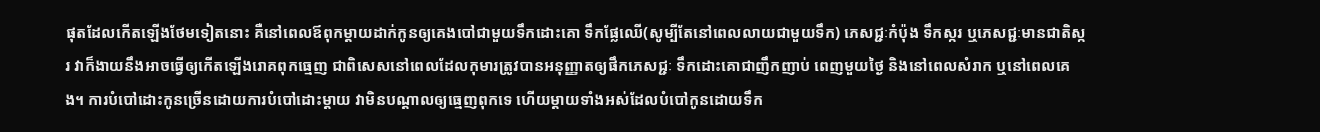ផុតដែលកើតឡើងថែមទៀតនោះ គឺនៅពេលឪពុកម្តាយដាក់កូនឲ្យគេងបៅជាមួយទឹកដោះគោ ទឹកផ្លែឈើ(សូម្បីតែនៅពេលលាយជាមួយទឹក) ភេសជ្ជៈកំប៉ុង ទឹកស្ករ ឬភេសជ្ជៈមានជាតិស្ករ វាក៏ងាយនឹងអាចធ្វើឲ្យកើតឡើងរោគពុកធ្មេញ ជាពិសេសនៅពេលដែលកុមារត្រូវបានអនុញ្ញាតឲ្យផឹកភេសជ្ជៈ ទឹកដោះគោជាញឹកញាប់ ពេញមួយថ្ងៃ និងនៅពេលសំរាក ឬនៅពេលគេង។ ការបំបៅដោះកូនច្រើនដោយការបំបៅដោះម្ដាយ វាមិនបណ្តាលឲ្យធ្មេញពុកទេ ហើយម្តាយទាំងអស់ដែលបំបៅកូនដោយទឹក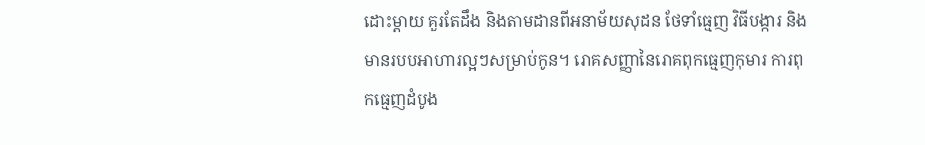ដោះម្តាយ គួរតែដឹង និងតាមដានពីអនាម័យសុដន ថែទាំធ្មេញ វិធីបង្ការ និងមានរបបអាហារល្អៗសម្រាប់កូន។ រោគសញ្ញានៃរោគពុកធ្មេញកុមារ ការពុកធ្មេញដំបូង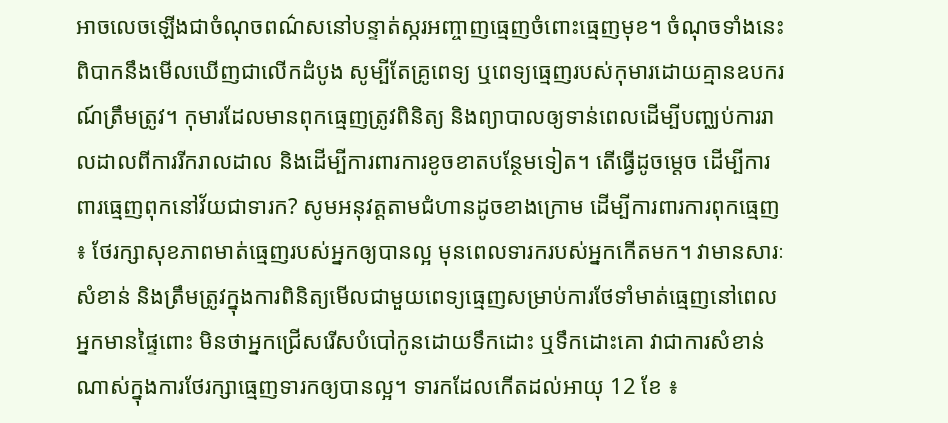អាចលេចឡើងជាចំណុចពណ៌សនៅបន្ទាត់ស្ករអញ្ចាញធ្មេញចំពោះធ្មេញមុខ។ ចំណុចទាំងនេះពិបាកនឹងមើលឃើញជាលើកដំបូង សូម្បីតែគ្រូពេទ្យ ឬពេទ្យធ្មេញរបស់កុមារដោយគ្មានឧបករណ៍ត្រឹមត្រូវ។ កុមារដែលមានពុកធ្មេញត្រូវពិនិត្យ និងព្យាបាលឲ្យទាន់ពេលដើម្បីបញ្ឈប់ការរាលដាលពីការរីករាលដាល និងដើម្បីការពារការខូចខាតបន្ថែមទៀត។ តើធ្វើដូចម្តេច ដើម្បីការពារធ្មេញពុកនៅវ័យជាទារក? សូមអនុវត្តតាមជំហានដូចខាងក្រោម ដើម្បីការពារការពុកធ្មេញ ៖ ថែរក្សាសុខភាពមាត់ធ្មេញរបស់អ្នកឲ្យបានល្អ មុនពេលទារករបស់អ្នកកើតមក។ វាមានសារៈសំខាន់ និងត្រឹមត្រូវក្នុងការពិនិត្យមើលជាមួយពេទ្យធ្មេញសម្រាប់ការថែទាំមាត់ធ្មេញនៅពេលអ្នកមានផ្ទៃពោះ មិនថាអ្នកជ្រើសរើសបំបៅកូនដោយទឹកដោះ ឬទឹកដោះគោ វាជាការសំខាន់ណាស់ក្នុងការថែរក្សាធ្មេញទារកឲ្យបានល្អ។ ទារកដែលកើតដល់អាយុ 12 ខែ ៖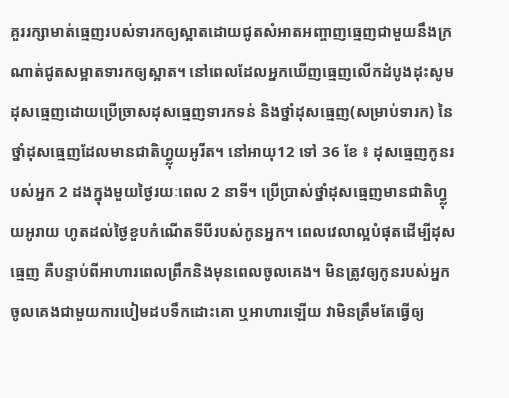គួររក្សាមាត់ធ្មេញរបស់ទារកឲ្យស្អាតដោយជូតសំអាតអញ្ចាញធ្មេញជាមួយនឹងក្រណាត់ជូតសម្អាតទារកឲ្យស្អាត។ នៅពេលដែលអ្នកឃើញធ្មេញលើកដំបូងដុះសូមដុសធ្មេញដោយប្រើច្រាសដុសធ្មេញទារកទន់ និងថ្នាំដុសធ្មេញ(សម្រាប់ទារក) នៃថ្នាំដុសធ្មេញដែលមានជាតិហ្វ្លុយអូរីត។ នៅអាយុ12 ទៅ 36 ខែ ៖ ដុសធ្មេញកូនរបស់អ្នក 2 ដងក្នុងមួយថ្ងៃរយៈពេល 2 នាទី។ ប្រើប្រាស់ថ្នាំដុសធ្មេញមានជាតិហ្វ្លុយអូរាយ ហូតដល់ថ្ងៃខួបកំណើតទីបីរបស់កូនអ្នក។ ពេលវេលាល្អបំផុតដើម្បីដុសធ្មេញ គឺបន្ទាប់ពីអាហារពេលព្រឹកនិងមុនពេលចូលគេង។ មិនត្រូវឲ្យកូនរបស់អ្នកចូលគេងជាមួយការបៀមដបទឹកដោះគោ ឬអាហារឡើយ វាមិនត្រឹមតែធ្វើឲ្យ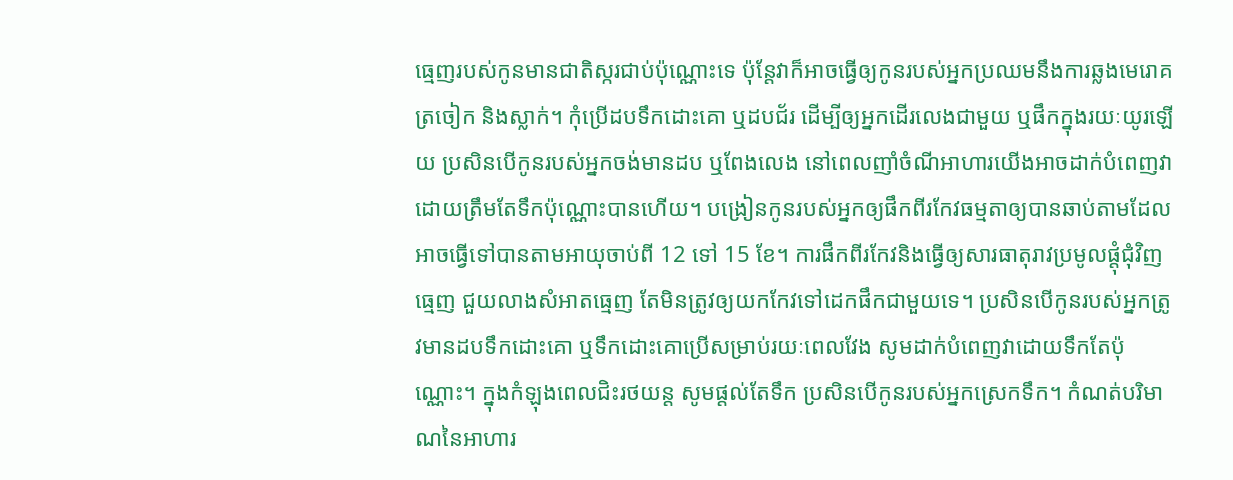ធ្មេញរបស់កូនមានជាតិស្ករជាប់ប៉ុណ្ណោះទេ ប៉ុន្តែវាក៏អាចធ្វើឲ្យកូនរបស់អ្នកប្រឈមនឹងការឆ្លងមេរោគត្រចៀក និងស្លាក់។ កុំប្រើដបទឹកដោះគោ ឬដបជ័រ ដើម្បីឲ្យអ្នកដើរលេងជាមួយ ឬផឹកក្នុងរយៈយូរឡើយ ប្រសិនបើកូនរបស់អ្នកចង់មានដប ឬពែងលេង នៅពេលញាំចំណីអាហារយើងអាចដាក់បំពេញវាដោយត្រឹមតែទឹកប៉ុណ្ណោះបានហើយ។ បង្រៀនកូនរបស់អ្នកឲ្យផឹកពីរកែវធម្មតាឲ្យបានឆាប់តាមដែលអាចធ្វើទៅបានតាមអាយុចាប់ពី 12 ទៅ 15 ខែ។ ការផឹកពីរកែវនិងធ្វើឲ្យសារធាតុរាវប្រមូលផ្តុំជុំវិញធ្មេញ ជួយលាងសំអាតធ្មេញ តែមិនត្រូវឲ្យយកកែវទៅដេកផឹកជាមួយទេ។ ប្រសិនបើកូនរបស់អ្នកត្រូវមានដបទឹកដោះគោ ឬទឹកដោះគោប្រើសម្រាប់រយៈពេលវែង សូមដាក់បំពេញវាដោយទឹកតែប៉ុណ្ណោះ។ ក្នុងកំឡុងពេលជិះរថយន្ដ សូមផ្តល់តែទឹក ប្រសិនបើកូនរបស់អ្នកស្រេកទឹក។ កំណត់បរិមាណនៃអាហារ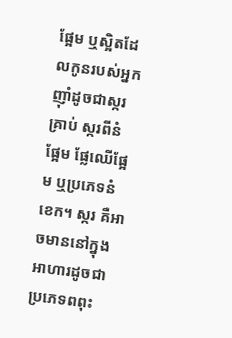ផ្អែម ឬស្អិតដែលកូនរបស់អ្នកញ៉ាំដូចជាស្ករគ្រាប់ ស្ករពីនំផ្អែម ផ្លែឈើផ្អែម ឬប្រភេទនំខេក។ ស្ករ គឺអាចមាននៅក្នុងអាហារដូចជា ប្រភេទពពុះ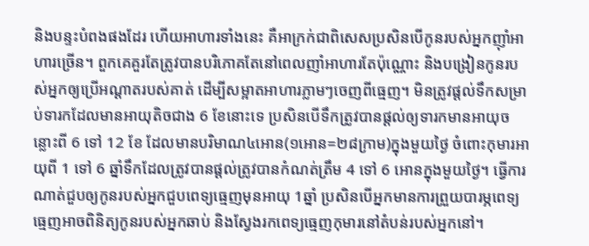និងបន្ទះបំពងផងដែរ ហើយអាហារទាំងនេះ គឺអាក្រក់ជាពិសេសប្រសិនបើកូនរបស់អ្នកញ៉ាំអាហារច្រើន។ ពួកគេគួរតែត្រូវបានបរិភោគតែនៅពេលញាំអាហារតែប៉ុណ្ណោះ និងបង្រៀនកូនរបស់អ្នកឲ្យប្រើអណ្តាតរបស់គាត់ ដើម្បីសម្អាតអាហារភ្លាមៗចេញពីធ្មេញ។ មិនត្រូវផ្តល់ទឹកសម្រាប់ទារកដែលមានអាយុតិចជាង 6 ខែនោះទេ ប្រសិនបើទឹកត្រូវបានផ្តល់ឲ្យទារកមានអាយុចន្លោះពី 6 ទៅ 12 ខែ ដែលមានបរិមាណ៤អោន(១អោន=២៨ក្រាម)ក្នុងមួយថ្ងៃ ចំពោះកុមារអាយុពី 1 ទៅ 6 ឆ្នាំទឹកដែលត្រូវបានផ្តល់ត្រូវបានកំណត់ត្រឹម 4 ទៅ 6 អោនក្នុងមួយថ្ងៃ។ ធ្វើការណាត់ជួបឲ្យកូនរបស់អ្នកជួបពេទ្យធ្មេញមុនអាយុ 1ឆ្នាំ ប្រសិនបើអ្នកមានការព្រួយបារម្ភពេទ្យធ្មេញអាចពិនិត្យកូនរបស់អ្នកឆាប់ និងស្វែងរកពេទ្យធ្មេញកុមារនៅតំបន់របស់អ្នកនៅ។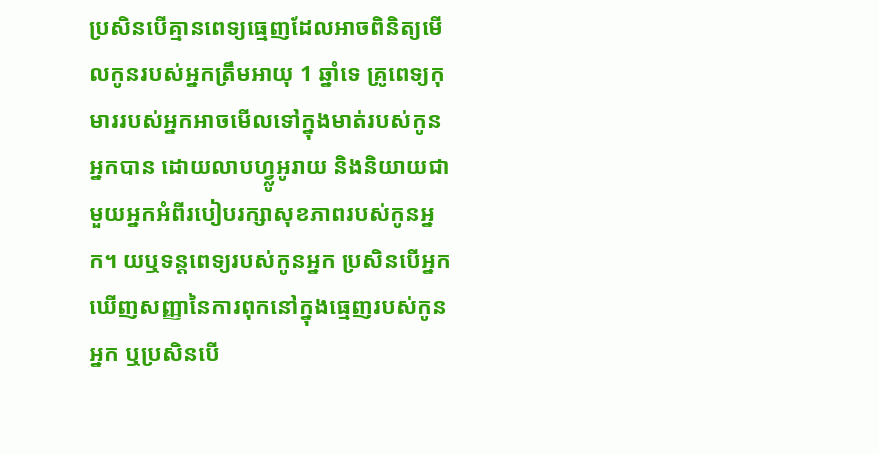ប្រសិនបើគ្មានពេទ្យធ្មេញដែលអាចពិនិត្យមើលកូនរបស់អ្នកត្រឹមអាយុ 1 ឆ្នាំទេ គ្រូពេទ្យកុមាររបស់អ្នកអាចមើលទៅក្នុងមាត់របស់កូនអ្នកបាន ដោយលាបហ្វ្លូអូរាយ និងនិយាយជាមួយអ្នកអំពីរបៀបរក្សាសុខភាពរបស់កូនអ្នក។ យឬទន្តពេទ្យរបស់កូនអ្នក ប្រសិនបើអ្នកឃើញសញ្ញានៃការពុកនៅក្នុងធ្មេញរបស់កូនអ្នក ឬប្រសិនបើ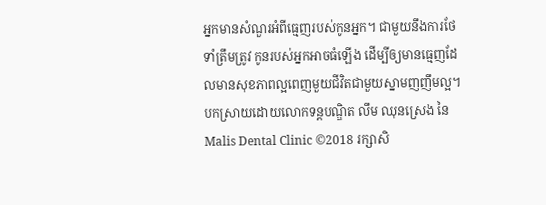អ្នកមានសំណួរអំពីធ្មេញរបស់កូនអ្នក។ ជាមួយនឹងការថែទាំត្រឹមត្រូវ កូនរបស់អ្នកអាចធំឡើង ដើម្បីឲ្យមានធ្មេញដែលមានសុខភាពល្អពេញមួយជីវិតជាមួយស្នាមញញឹមល្អ។ បកស្រាយដោយលោកទន្តបណ្ឌិត លឹម ឈុនស្រេង នៃ  Malis Dental Clinic ©2018 រក្សាសិ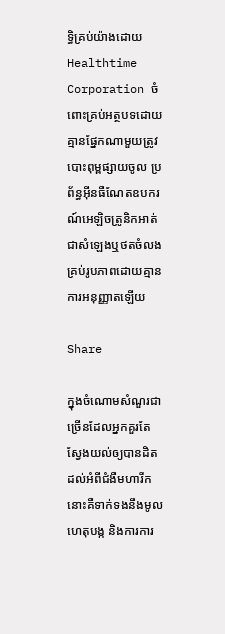ទ្ធិគ្រប់យ៉ាងដោយ Healthtime Corporation ចំពោះគ្រប់អត្ថបទដោយគ្មានផ្នែកណាមួយត្រូវបោះពុម្ពផ្សាយចូល ប្រព័ន្ធអ៊ីនធឺណែតឧបករណ៍អេឡិចត្រូនិកអាត់ជាសំឡេងឬថតចំលងគ្រប់រូបភាពដោយគ្មានការអនុញ្ញាតឡើយ

Share

ក្នុងចំណោមសំណួរជាច្រើនដែលអ្នកគួរតែស្វែងយល់ឲ្យបានដិតដល់អំពីជំងឺមហារីក នោះគឺទាក់ទងនឹងមូលហេតុបង្ក និងការការ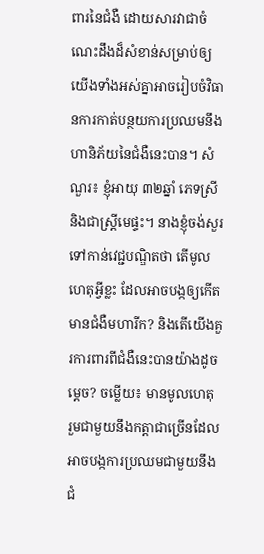ពារនៃជំងឺ ដោយសារវាជាចំណេះដឹងដ៏សំខាន់សម្រាប់ឲ្យយើងទាំងអស់គ្នាអាចរៀបចំវិធានការកាត់បន្ថយការប្រឈមនឹងហានិភ័យនៃជំងឺនេះបាន។ សំណួរ៖ ខ្ញុំអាយុ ៣២ឆ្នាំ ភេទស្រី និងជាស្ត្រីមេផ្ទះ។ នាងខ្ញុំចង់សួរទៅកាន់វេជ្ជបណ្ឌិតថា តើមូលហេតុអ្វីខ្លះ ដែលអាចបង្កឲ្យកើតមានជំងឺមហារីក? និងតើយើងគួរការពារពីជំងឺនេះបានយ៉ាងដូចម្តេច? ចម្លើយ៖ មានមូលហេតុ រួមជាមួយនឹងកត្តាជាច្រើនដែលអាចបង្កការប្រឈមជាមួយនឹងជំ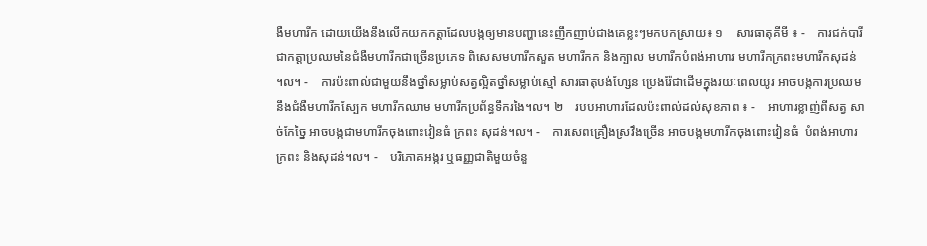ងឺមហារីក ដោយយើងនឹងលើកយកកត្តាដែលបង្កឲ្យមានបញ្ហានេះញឹកញាប់ជាងគេខ្លះៗមកបកស្រាយ៖ ១    សារធាតុគីមី ៖ -    ការជក់បារី ជាកត្តាប្រឈមនៃជំងឺមហារីកជាច្រើនប្រភេទ ពិសេសមហារីកសួត មហារីកក និងក្បាល មហារីកបំពង់អាហារ មហារីកក្រពះមហារីកសុដន់ ។ល។ -    ការប៉ះពាល់ជាមួយនឹងថ្នាំសម្លាប់សត្វល្អិតថ្នាំសម្លាប់ស្មៅ សារធាតុបង់ហ្សែន ប្រេងរ៉ែជាដើមក្នុងរយៈពេលយូរ អាចបង្កការប្រឈមនឹងជំងឺមហារីកស្បែក មហារីកឈាម មហារីកប្រព័ន្ធទឹករងៃ។ល។ ២    របបអាហារដែលប៉ះពាល់ដល់សុខភាព ៖ -    អាហារខ្លាញ់ពីសត្វ សាច់កែច្នៃ អាចបង្កជាមហារីកចុងពោះវៀនធំ ក្រពះ សុដន់។ល។ -    ការសេពគ្រឿងស្រវឹងច្រើន អាចបង្កមហារីកចុងពោះវៀនធំ  បំពង់អាហារ ក្រពះ និងសុដន់។ល។ -    បរិភោគអង្ករ ឬធញ្ញជាតិមួយចំនួ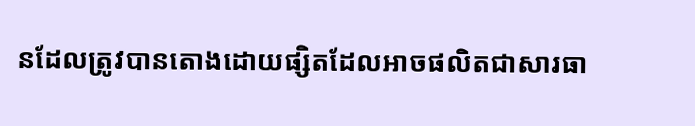នដែលត្រូវបានតោងដោយផ្សិតដែលអាចផលិតជាសារធា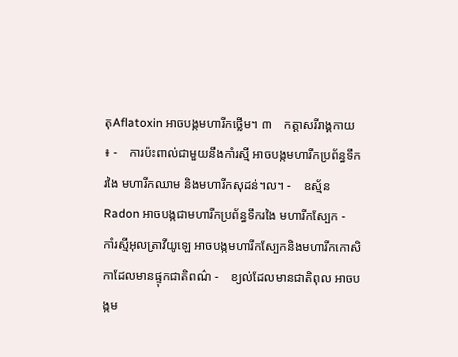តុAflatoxin អាចបង្កមហារីកថ្លើម។ ៣    កត្តាសរីរាង្គកាយ ៖ -    ការប៉ះពាល់ជាមួយនឹងកាំរស្មី អាចបង្កមហារីកប្រព័ន្ធទឹករងៃ មហារីកឈាម និងមហារីកសុដន់។ល។ -    ឧស្ម័ន Radon អាចបង្កជាមហារីកប្រព័ន្ធទឹករងៃ មហារីកស្បែក -    កាំរស្មីអុលត្រាវីយូឡេ អាចបង្កមហារីកស្បែកនិងមហារីកកោសិកាដែលមានផ្ទុកជាតិពណ៌ -    ខ្យល់ដែលមានជាតិពុល អាចបង្កម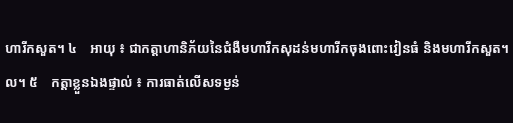ហារីកសួត។ ៤    អាយុ ៖ ជាកត្តាហានិភ័យនៃជំងឺមហារីកសុដន់មហារីកចុងពោះវៀនធំ និងមហារីកសួត។ល។ ៥    កត្តាខ្លួនឯងផ្ទាល់ ៖ ការធាត់លើសទម្ងន់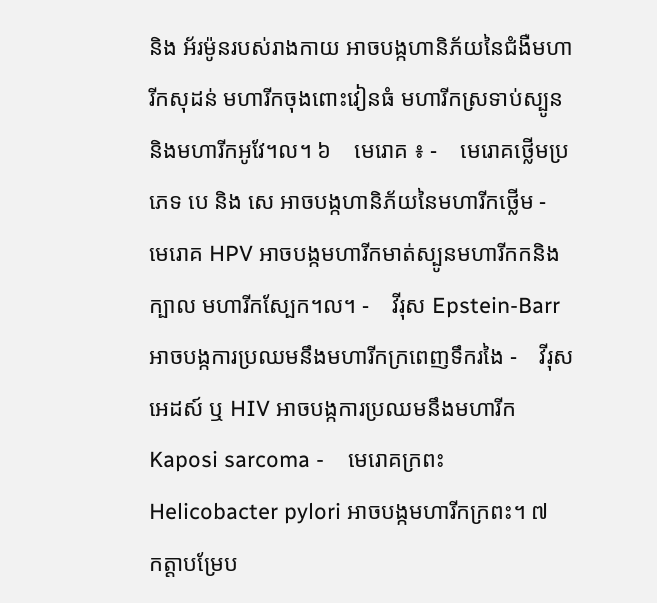និង អ័រម៉ូនរបស់រាងកាយ អាចបង្កហានិភ័យនៃជំងឺមហារីកសុដន់ មហារីកចុងពោះវៀនធំ មហារីកស្រទាប់ស្បូន និងមហារីកអូវែ។ល។ ៦    មេរោគ ៖ -    មេរោគថ្លើមប្រភេទ បេ និង សេ អាចបង្កហានិភ័យនៃមហារីកថ្លើម -    មេរោគ HPV អាចបង្កមហារីកមាត់ស្បូនមហារីកកនិងក្បាល មហារីកស្បែក។ល។ -    វីរុស Epstein-Barr អាចបង្កការប្រឈមនឹងមហារីកក្រពេញទឹករងៃ -    វីរុសអេដស៍ ឬ HIV អាចបង្កការប្រឈមនឹងមហារីក Kaposi sarcoma -    មេរោគក្រពះ Helicobacter pylori អាចបង្កមហារីកក្រពះ។ ៧    កត្តាបម្រែប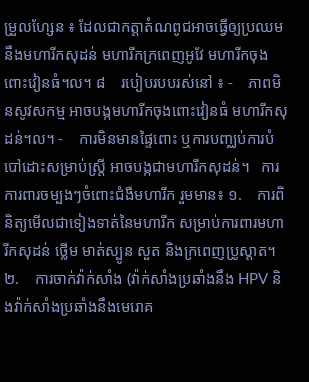ម្រួលហ្សែន ៖ ដែលជាកត្តាតំណពូជអាចធ្វើឲ្យប្រឈមនឹងមហារីកសុដន់ មហារីកក្រពេញអូវែ មហារីកចុងពោះវៀនធំ។ល។ ៨    របៀបរបបរស់នៅ ៖ -    ភាពមិនសូវសកម្ម អាចបង្កមហារីកចុងពោះវៀនធំ មហារីកសុដន់។ល។ -    ការមិនមានផ្ទៃពោះ ឬការបញ្ឈប់ការបំបៅដោះសម្រាប់ស្ត្រី អាចបង្កជាមហារីកសុដន់។   ការការពារចម្បងៗចំពោះជំងឺមហារីក រួមមាន៖ ១.    ការពិនិត្យមើលជាទៀងទាត់នៃមហារីក សម្រាប់ការពារមហារីកសុដន់ ថ្លើម មាត់ស្បូន សួត និងក្រពេញប្រូស្តាត។ ២.    ការចាក់វ៉ាក់សាំង (វ៉ាក់សាំងប្រឆាំងនឹង HPV និងវ៉ាក់សាំងប្រឆាំងនឹងមេរោគ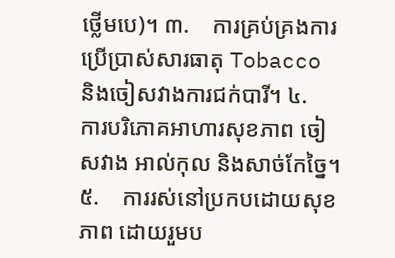ថ្លើមបេ)។ ៣.    ការគ្រប់គ្រងការប្រើប្រាស់សារធាតុ Tobacco និងចៀសវាងការជក់បារី។ ៤.    ការបរិភោគអាហារសុខភាព ចៀសវាង អាល់កុល និងសាច់កែច្នៃ។ ៥.    ការរស់នៅប្រកបដោយសុខភាព ដោយរួមប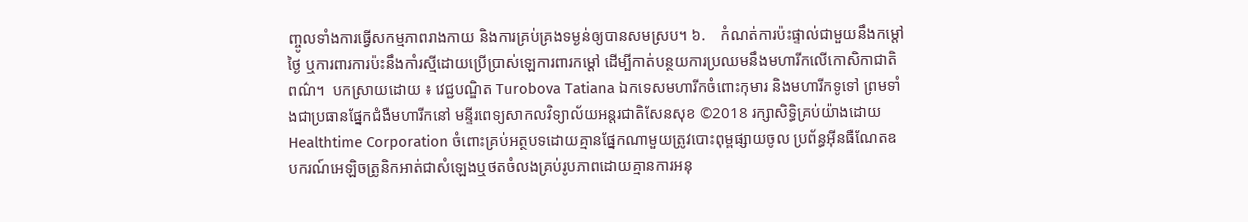ញ្ចូលទាំងការធ្វើសកម្មភាពរាងកាយ និងការគ្រប់គ្រងទម្ងន់ឲ្យបានសមស្រប។ ៦.    កំណត់ការប៉ះផ្ទាល់ជាមួយនឹងកម្តៅថ្ងៃ ឬការពារការប៉ះនឹងកាំរស្មីដោយប្រើប្រាស់ឡេការពារកម្តៅ ដើម្បីកាត់បន្ថយការប្រឈមនឹងមហារីកលើកោសិកាជាតិពណ៌។  បកស្រាយដោយ ៖ វេជ្ជបណ្ឌិត Turobova Tatiana ឯកទេសមហារីកចំពោះកុមារ និងមហារីកទូទៅ ព្រមទាំងជាប្រធានផ្នែកជំងឺមហារីកនៅ មន្ទីរពេទ្យសាកលវិទ្យាល័យអន្តរជាតិសែនសុខ ©2018 រក្សាសិទ្ធិគ្រប់យ៉ាងដោយ Healthtime Corporation ចំពោះគ្រប់អត្ថបទដោយគ្មានផ្នែកណាមួយត្រូវបោះពុម្ពផ្សាយចូល ប្រព័ន្ធអ៊ីនធឺណែតឧបករណ៍អេឡិចត្រូនិកអាត់ជាសំឡេងឬថតចំលងគ្រប់រូបភាពដោយគ្មានការអនុ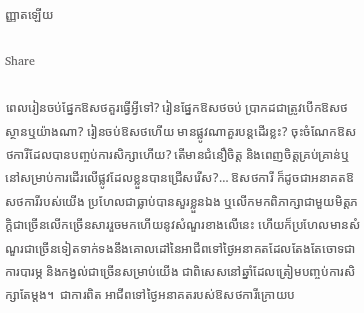ញ្ញាតឡើយ

Share

ពេលរៀនចប់ផ្នែកឱសថគួរធ្វើអ្វីទៅ? រៀនផ្នែកឱសថចប់ ប្រាកដជាត្រូវបើកឱសថស្ថានឬយ៉ាងណា? រៀនចប់ឱសថហើយ មានផ្លូវណាគួរបន្តដើរខ្លះ? ចុះចំណែកឱសថការីដែលបានបញ្ចប់ការសិក្សាហើយ? តើមានជំនឿចិត្ត និងពេញចិត្តគ្រប់គ្រាន់ឬនៅសម្រាប់ការដើរលើផ្លូវដែលខ្លួនបានជ្រើសរើស?… ឱសថការី ក៏ដូចជាអនាគតឱសថការីរបស់យើង ប្រហែលជាធ្លាប់បានសួរខ្លួនឯង ឬលើកមកពិភាក្សាជាមួយមិត្តភក្តិជាច្រើនលើកច្រើនសាររួចមកហើយនូវសំណួរខាងលើនេះ ហើយក៏ប្រហែលមានសំណួរជាច្រើនទៀតទាក់ទងនឹងគោលដៅនៃអាជីពទៅថ្ងៃអនាគតដែលតែងតែចោទជាការបារម្ភ និងកង្វល់ជាច្រើនសម្រាប់យើង ជាពិសេសនៅឆ្នាំដែលត្រៀមបញ្ចប់ការសិក្សាតែម្តង។  ជាការពិត អាជីពទៅថ្ងៃអនាគតរបស់ឱសថការីក្រោយប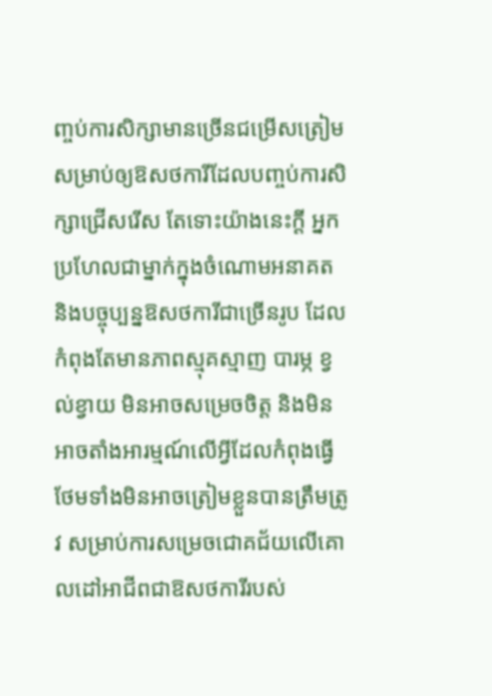ញ្ចប់ការសិក្សាមានច្រើនជម្រើសត្រៀមសម្រាប់ឲ្យឱសថការីដែលបញ្ចប់ការសិក្សាជ្រើសរើស តែទោះយ៉ាងនេះក្តី អ្នកប្រហែលជាម្នាក់ក្នុងចំណោមអនាគត និងបច្ចុប្បន្នឱសថការីជាច្រើនរូប ដែលកំពុងតែមានភាពស្មុគស្មាញ បារម្ភ ខ្វល់ខ្វាយ មិនអាចសម្រេចចិត្ត និងមិនអាចតាំងអារម្មណ៍លើអ្វីដែលកំពុងធ្វើ ថែមទាំងមិនអាចត្រៀមខ្លួនបានត្រឹមត្រូវ សម្រាប់ការសម្រេចជោគជ័យលើគោលដៅអាជីពជាឱសថការីរបស់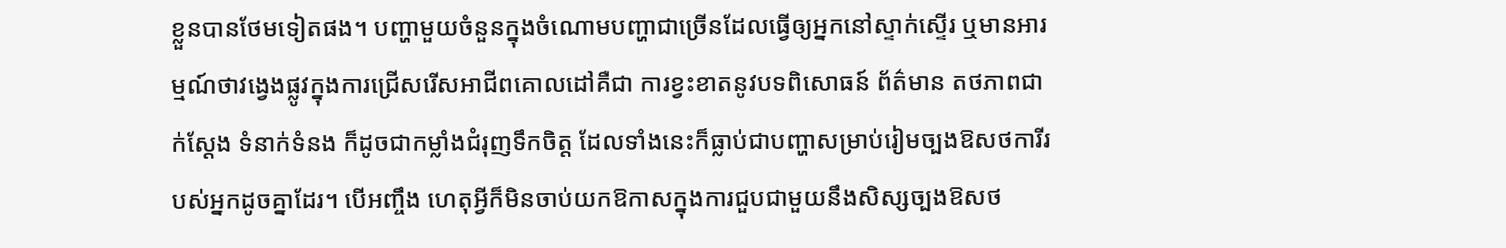ខ្លួនបានថែមទៀតផង។ បញ្ហាមួយចំនួនក្នុងចំណោមបញ្ហាជាច្រើនដែលធ្វើឲ្យអ្នកនៅស្ទាក់ស្ទើរ ឬមានអារម្មណ៍ថាវង្វេងផ្លូវក្នុងការជ្រើសរើសអាជីពគោលដៅគឺជា ការខ្វះខាតនូវបទពិសោធន៍ ព័ត៌មាន តថភាពជាក់ស្តែង ទំនាក់ទំនង ក៏ដូចជាកម្លាំងជំរុញទឹកចិត្ត ដែលទាំងនេះក៏ធ្លាប់ជាបញ្ហាសម្រាប់រៀមច្បងឱសថការីរបស់អ្នកដូចគ្នាដែរ។ បើអញ្ចឹង ហេតុអ្វីក៏មិនចាប់យកឱកាសក្នុងការជួបជាមួយនឹងសិស្សច្បងឱសថ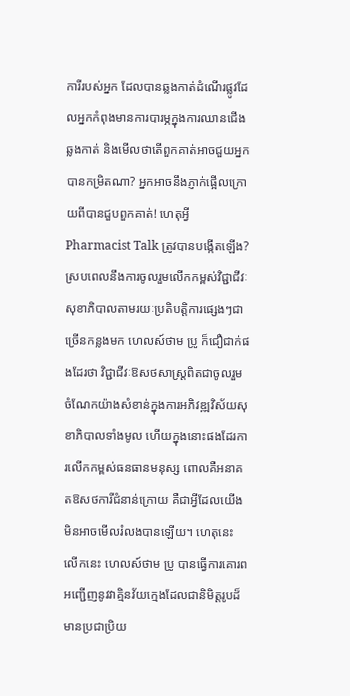ការីរបស់អ្នក ដែលបានឆ្លងកាត់ដំណើរផ្លូវដែលអ្នកកំពុងមានការបារម្ភក្នុងការឈានជើងឆ្លងកាត់ និងមើលថាតើពួកគាត់អាចជួយអ្នកបានកម្រិតណា? អ្នកអាចនឹងភ្ញាក់ផ្អើលក្រោយពីបានជួបពួកគាត់! ហេតុអ្វី Pharmacist Talk ត្រូវបានបង្កើតឡើង? ស្របពេលនឹងការចូលរួមលើកកម្ពស់វិជ្ជាជីវៈសុខាភិបាលតាមរយៈប្រតិបត្តិការផ្សេងៗជាច្រើនកន្លងមក ហេលស៍ថាម ប្រូ ក៏ជឿជាក់ផងដែរថា វិជ្ជាជីវៈឱសថសាស្ត្រពិតជាចូលរួមចំណែកយ៉ាងសំខាន់ក្នុងការអភិវឌ្ឍវិស័យសុខាភិបាលទាំងមូល ហើយក្នុងនោះផងដែរការលើកកម្ពស់ធនធានមនុស្ស ពោលគឺអនាគតឱសថការីជំនាន់ក្រោយ គឺជាអ្វីដែលយើងមិនអាចមើលរំលងបានឡើយ។ ហេតុនេះ លើកនេះ ហេលស៍ថាម ប្រូ បានធ្វើការគោរពអញ្ជើញនូវវាគ្មិនវ័យក្មេងដែលជានិមិត្តរូបដ៏មានប្រជាប្រិយ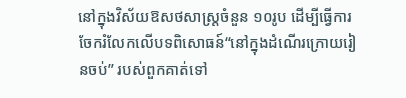នៅក្នុងវិស័យឱសថសាស្ត្រចំនួន ១០រូប ដើម្បីធ្វើការចែករំលែកលើបទពិសោធន៍“នៅក្នុងដំណើរក្រោយរៀនចប់” របស់ពួកគាត់ទៅ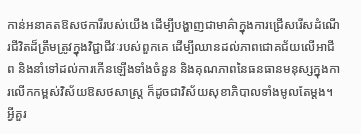កាន់អនាគតឱសថការីរបស់យើង ដើម្បីបង្ហាញជាមាគ៌ាក្នុងការជ្រើសរើសដំណើរជីវិតដ៏ត្រឹមត្រូវក្នុងវិជ្ជាជីវៈរបស់ពួកគេ ដើម្បីឈានដល់ភាពជោគជ័យលើអាជីព និងនាំទៅដល់ការកើនឡើងទាំងចំនួន និងគុណភាពនៃធនធានមនុស្សក្នុងការលើកកម្ពស់វិស័យឱសថសាស្ត្រ ក៏ដូចជាវិស័យសុខាភិបាលទាំងមូលតែម្តង។ អ្វីគួរ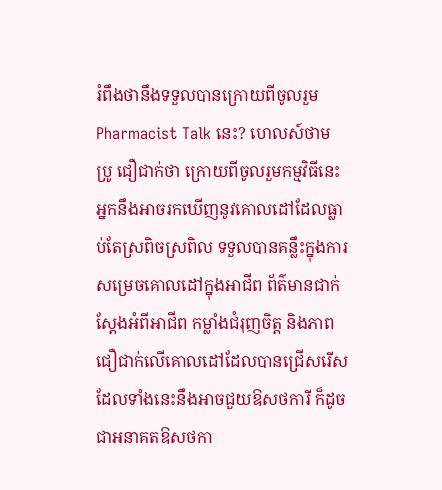រំពឹងថានឹងទទួលបានក្រោយពីចូលរួម Pharmacist Talk នេះ? ហេលស៍ថាម ប្រូ ជឿជាក់ថា ក្រោយពីចូលរួមកម្មវិធីនេះអ្នកនឹងអាចរកឃើញនូវគោលដៅដែលធ្លាប់តែស្រពិចស្រពិល ទទួលបានគន្លឹះក្នុងការសម្រេចគោលដៅក្នុងអាជីព ព័ត៌មានជាក់ស្តែងអំពីអាជីព កម្លាំងជំរុញចិត្ត និងភាពជឿជាក់លើគោលដៅដែលបានជ្រើសរើស ដែលទាំងនេះនឹងអាចជួយឱសថការី ក៏ដូចជាអនាគតឱសថកា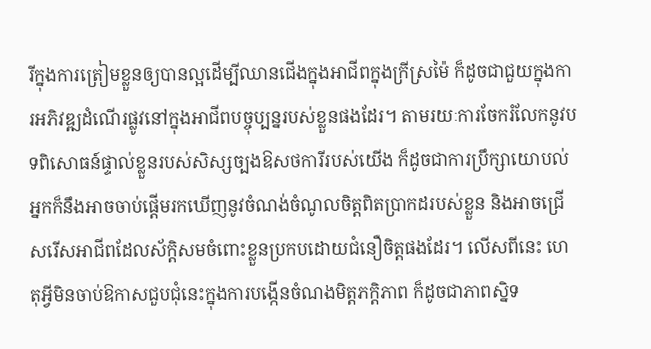រីក្នុងការត្រៀមខ្លួនឲ្យបានល្អដើម្បីឈានជើងក្នុងអាជីពក្នុងក្រីស្រម៉ៃ ក៏ដូចជាជួយក្នុងការអភិវឌ្ឍដំណើរផ្លូវនៅក្នុងអាជីពបច្ចុប្បន្នរបស់ខ្លួនផងដែរ។ តាមរយៈការចែករំលែកនូវបទពិសោធន៍ផ្ទាល់ខ្លួនរបស់សិស្សច្បងឱសថការីរបស់យើង ក៏ដូចជាការប្រឹក្សាយោបល់ អ្នកក៏នឹងអាចចាប់ផ្តើមរកឃើញនូវចំណង់ចំណូលចិត្តពិតប្រាកដរបស់ខ្លួន និងអាចជ្រើសរើសអាជីពដែលស័ក្តិសមចំពោះខ្លួនប្រកបដោយជំនឿចិត្តផងដែរ។ លើសពីនេះ ហេតុអ្វីមិនចាប់ឱកាសជួបជុំនេះក្នុងការបង្កើនចំណងមិត្តភក្តិភាព ក៏ដូចជាភាពស្និទ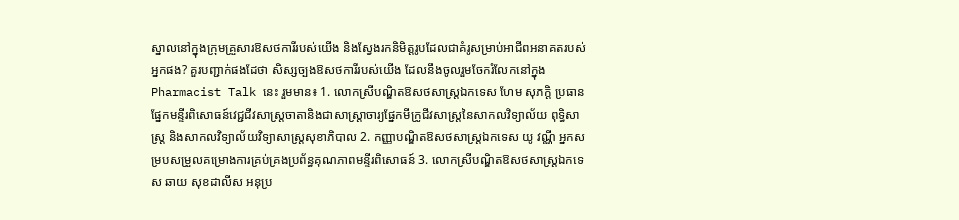ស្នាលនៅក្នុងក្រុមគ្រួសារឱសថការីរបស់យើង និងស្វែងរកនិមិត្តរូបដែលជាគំរូសម្រាប់អាជីពអនាគតរបស់អ្នកផង? គួរបញ្ជាក់ផងដែថា សិស្សច្បងឱសថការីរបស់យើង ដែលនឹងចូលរួមចែករំលែកនៅក្នុង Pharmacist Talk នេះ រួមមាន៖ 1. លោកស្រីបណ្ឌិតឱសថសាស្ត្រឯកទេស ហែម សុភក្តិ ប្រធានផ្នែកមន្ទីរពិសោធន៍វេជ្ជជីវសាស្ត្រចាតានិងជាសាស្ត្រាចារ្យផ្នែកមីក្រូជីវសាស្ត្រនៃសាកលវិទ្យាល័យ ពុទ្ធិសាស្ត្រ និងសាកលវិទ្យាល័យវិទ្យាសាស្ត្រសុខាភិបាល 2. កញ្ញាបណ្ឌិតឱសថសាស្ត្រឯកទេស យូ វណ្ណី អ្នកសម្របសម្រួលគម្រោងការគ្រប់គ្រងប្រព័ន្ធគុណភាពមន្ទីរពិសោធន៍ 3. លោកស្រីបណ្ឌិតឱសថសាស្ត្រឯកទេស ឆាយ សុខដាលីស អនុប្រ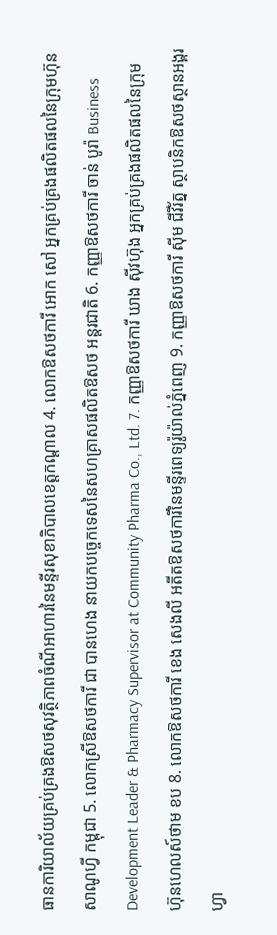ធានការិយាល័យគ្រប់គ្រងឱសថសុវត្ថិភាពចំណីអាហារនៃមន្ទីរសុខាភិបាលខេត្តកណ្តាល 4. លោកឱសថការី អោក សៅ អ្នកគ្រប់គ្រងផលិតផលនៃក្រុមហ៊ុន សាណូហ្វី កម្ពុជា 5. លោកស្រីឱសថការី ជា បានហេង នាយកបច្ចេកទេសនៃសហគ្រាសផលិតឱសថ អន្តរជាតិ 6. កញ្ញាឱសថការី ចាន់ បូរ៉ា Business Development Leader & Pharmacy Supervisor at Community Pharma Co., Ltd. 7. កញ្ញាឱសថការី ឃាង ស៊ីវហ៊ុង អ្នកគ្រប់គ្រងផលិតផលនៃក្រុមហ៊ុនហេលស៍ថាម ខប 8. លោកឱសថការី ខេង សេងលី អតីតឱសថការីនៃមន្ទីរពេទ្យរ៉ូយ៉ាល់ភ្នំពេញ 9. កញ្ញាឱសថការី ស៊ីម ជីវីរ័ត្ន ស្ថាបនិកឱសថស្ថានអង្គរហ្វា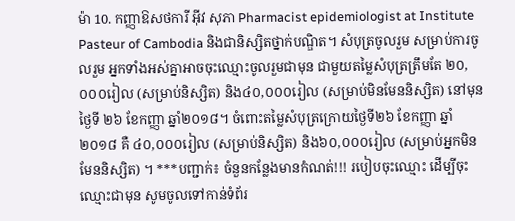ម៉ា 10. កញ្ញាឱសថការី អ៊ីវ សុភា Pharmacist epidemiologist at Institute Pasteur of Cambodia និងជានិស្សិតថ្នាក់បណ្ឌិត។ សំបុត្រចូលរួម សម្រាប់ការចូលរួម អ្នកទាំងអស់គ្នាអាចចុះឈ្មោះចូលរួមជាមុន ជាមួយតម្លៃសំបុត្រត្រឹមតែ ២០,០០០រៀល (សម្រាប់និស្សិត) និង៤០,០០០រៀល (សម្រាប់មិនមែននិស្សិត) នៅមុនថ្ងៃទី ២៦ ខែកញ្ញា ឆ្នាំ២០១៨។ ចំពោះតម្លៃសំបុត្រក្រោយថ្ងៃទី២៦ ខែកញ្ញា ឆ្នាំ២០១៨ គឺ ៤០,០០០រៀល (សម្រាប់និស្សិត) និង៦០,០០០រៀល (សម្រាប់អ្នកមិនមែននិស្សិត) ។ ***បញ្ជាក់៖ ចំនួនកន្លែងមានកំណត់!!! របៀបចុះឈ្មោះ ដើម្បីចុះឈ្មោះជាមុន សូមចូលទៅកាន់ទំព័រ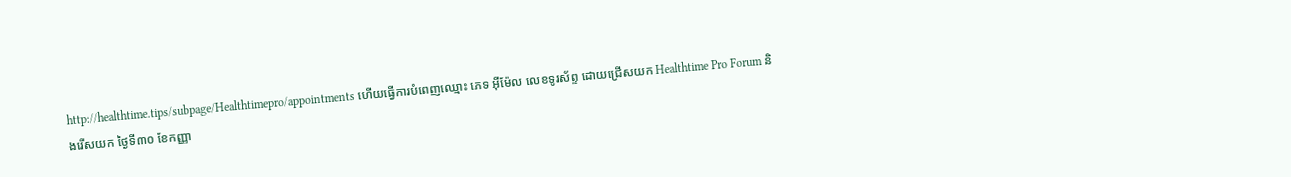http://healthtime.tips/subpage/Healthtimepro/appointments ហើយធ្វើការបំពេញឈ្មោះ ភេទ អ៊ីម៉ែល លេខទូរស័ព្ទ ដោយជ្រើសយក Healthtime Pro Forum និងរើសយក ថ្ងៃទី៣០ ខែកញ្ញា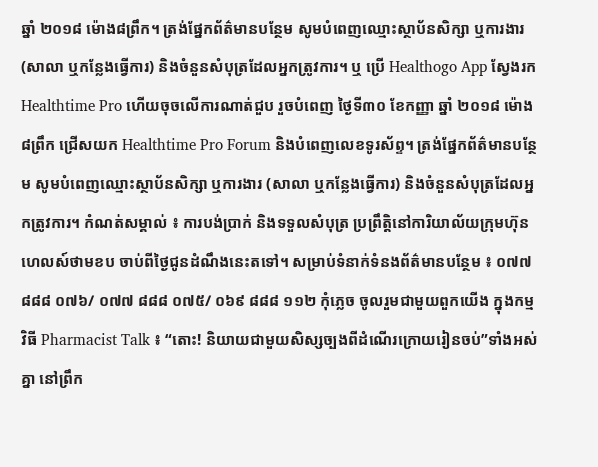ឆ្នាំ ២០១៨ ម៉ោង៨ព្រឹក។ ត្រង់ផ្នែកព័ត៌មានបន្ថែម សូមបំពេញឈ្មោះស្ថាប័នសិក្សា ឬការងារ (សាលា ឬកន្លែងធ្វើការ) និងចំនួនសំបុត្រដែលអ្នកត្រូវការ។ ឬ ប្រើ Healthogo App ស្វែងរក Healthtime Pro ហើយចុចលើការណាត់ជួប រួចបំពេញ ថ្ងៃទី៣០ ខែកញ្ញា ឆ្នាំ ២០១៨ ម៉ោង៨ព្រឹក ជ្រើសយក Healthtime Pro Forum និងបំពេញលេខទូរស័ព្ទ។ ត្រង់ផ្នែកព័ត៌មានបន្ថែម សូមបំពេញឈ្មោះស្ថាប័នសិក្សា ឬការងារ (សាលា ឬកន្លែងធ្វើការ) និងចំនួនសំបុត្រដែលអ្នកត្រូវការ។ កំណត់សម្គាល់ ៖ ការបង់ប្រាក់ និងទទួលសំបុត្រ ប្រព្រឹត្តិនៅការិយាល័យក្រុមហ៊ុនហេលស៍ថាមខប ចាប់ពីថ្ងៃជូនដំណឹងនេះតទៅ។ សម្រាប់ទំនាក់ទំនងព័ត៌មានបន្ថែម ៖ ០៧៧ ៨៨៨ ០៧៦/ ០៧៧ ៨៨៨ ០៧៥/ ០៦៩ ៨៨៨ ១១២ កុំភ្លេច ចូលរួមជាមួយពួកយើង ក្នុងកម្មវិធី Pharmacist Talk ៖ “តោះ! និយាយជាមួយសិស្សច្បងពីដំណើរក្រោយរៀនចប់”ទាំងអស់គ្នា នៅព្រឹក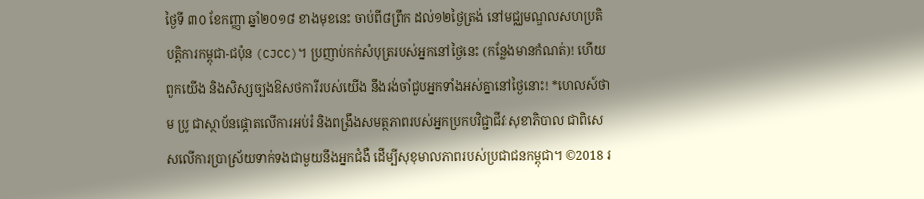ថ្ងៃទី ៣០ ខែកញ្ញា ឆ្នាំ២០១៨ ខាងមុខនេះ ចាប់ពី៨ព្រឹក ដល់១២ថ្ងៃត្រង់ នៅមជ្ឈមណ្ឌលសហប្រតិបត្តិការកម្ពុជា-ជប៉ុន (CJCC)។ ប្រញាប់កក់សំបុត្ររបស់អ្នកនៅថ្ងៃនេះ (កន្លែងមានកំណត់)! ហើយពួកយើង និងសិស្សច្បងឱសថការីរបស់យើង នឹងរង់ចាំជួបអ្នកទាំងអស់គ្នានៅថ្ងៃនោះ! *ហេលស៍ថាម ប្រូ ជាស្ថាប័នផ្តោតលើការអប់រំ និងពង្រឹងសមត្ថភាពរបស់អ្នកប្រកបវិជ្ជាជីវៈសុខាភិបាល ជាពិសេសលើការប្រាស្រ័យទាក់ទងជាមួយនឹងអ្នកជំងឺ ដើម្បីសុខុមាលភាពរបស់ប្រជាជនកម្ពុជា។ ©2018 រ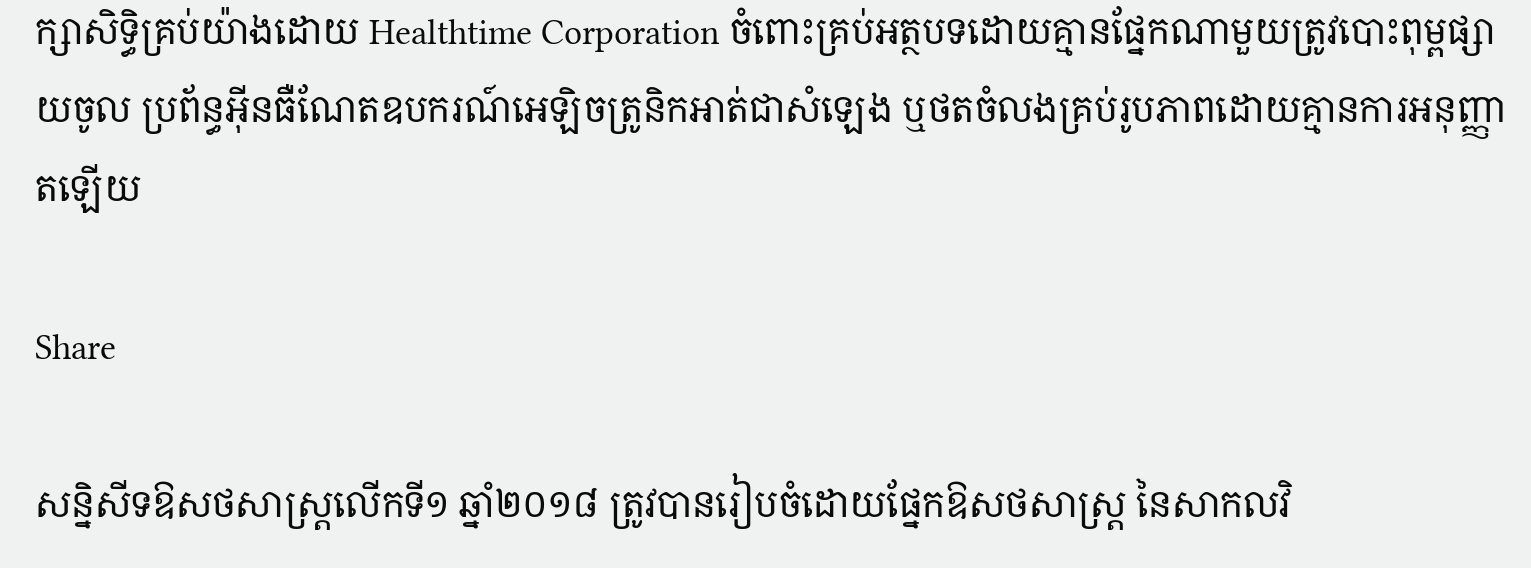ក្សាសិទ្ធិគ្រប់យ៉ាងដោយ Healthtime Corporation ចំពោះគ្រប់អត្ថបទដោយគ្មានផ្នែកណាមួយត្រូវបោះពុម្ពផ្សាយចូល ប្រព័ន្ធអ៊ីនធឺណែតឧបករណ៍អេឡិចត្រូនិកអាត់ជាសំឡេង ឬថតចំលងគ្រប់រូបភាពដោយគ្មានការអនុញ្ញាតឡើយ

Share

សន្និសីទឱសថសាស្រ្តលើកទី១ ឆ្នាំ២០១៨ ត្រូវបានរៀបចំដោយផ្នែកឱសថសាស្រ្ត នៃសាកលវិ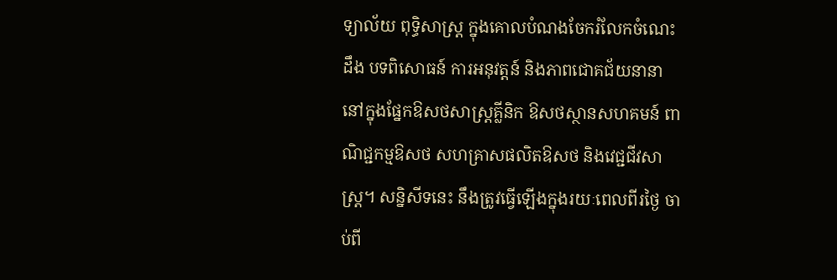ទ្យាល័យ ពុទ្ធិសាស្រ្ត ក្នុងគោលបំណងចែករំលែកចំណេះដឹង បទពិសោធន៍ ការអនុវត្តន៍ និងភាពជោគជ័យនានា នៅក្នុងផ្នែកឱសថសាស្រ្តគ្លីនិក ឱសថស្ថានសហគមន៍ ពាណិជ្ជកម្មឱសថ សហគ្រាសផលិតឱសថ និងវេជ្ជជីវសាស្រ្ត។ សន្និសីទនេះ នឹងត្រូវធ្វើឡើងក្នុងរយៈពេលពីរថ្ងៃ ចាប់ពី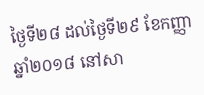ថ្ងៃទី២៨ ដល់ថ្ងៃទី២៩ ខែកញ្ញា ឆ្នាំ២០១៨ នៅសា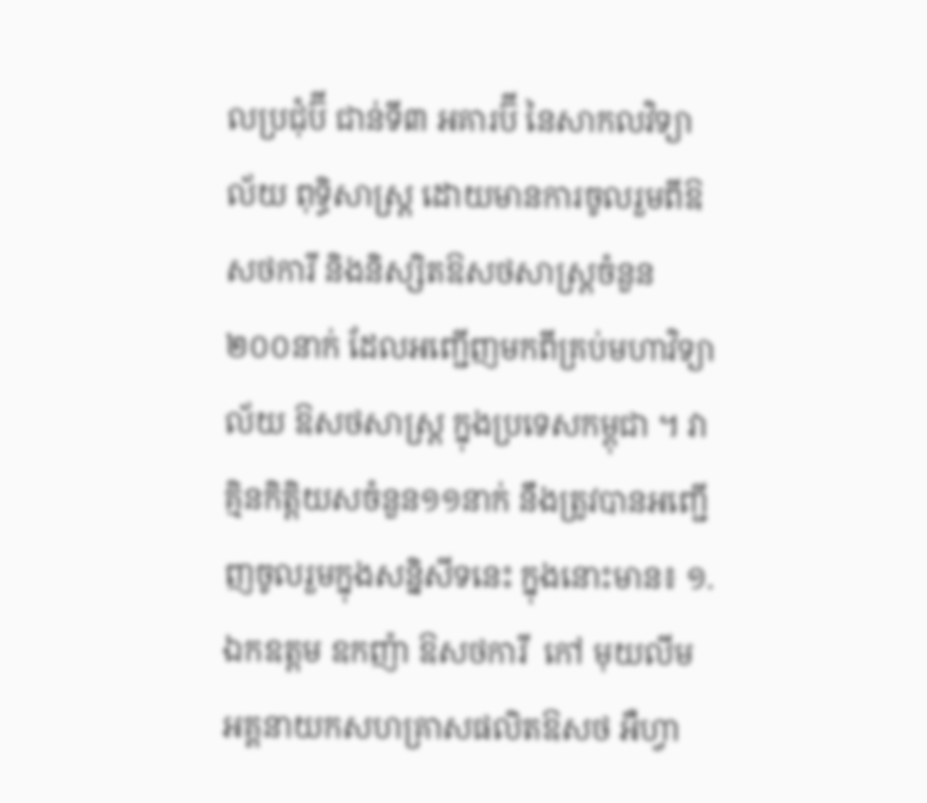លប្រជុំប៊ី ជាន់ទី៣ អគារប៊ី នៃសាកលវិទ្យាល័យ ពុទ្ធិសាស្រ្ត ដោយមានការចូលរួមពីឱសថការី និងនិស្សិតឱសថសាស្រ្តចំនួន២០០នាក់ ដែលអញ្ជើញមកពីគ្រប់មហាវិទ្យាល័យ ឱសថសាស្រ្ត ក្នុងប្រទេសកម្ពុជា ។ វាគ្មិនកិត្តិយសចំនួន១១នាក់ នឹងត្រូវបានអញ្ជើញចូលរួមក្នុងសន្និសីទនេះ ក្នុងនោះមាន៖ ១. ឯកឧត្តម ឧកញ៉ា ឱសថការី  កៅ មុយលីម  អគ្គនាយកសហគ្រាសផលិតឱសថ អឺហ្វា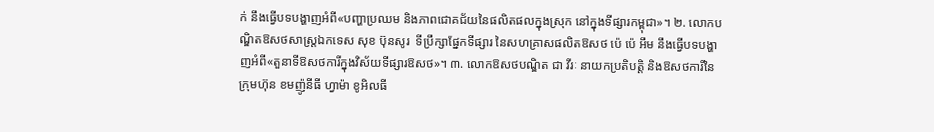ក់ នឹងធ្វើបទបង្ហាញអំពី«បញ្ហាប្រឈម និងភាពជោគជ័យនៃផលិតផលក្នុងស្រុក នៅក្នុងទីផ្សារកម្ពុជា»។ ២. លោកបណ្ឌិតឱសថសាស្រ្តឯកទេស សុខ ប៊ុនសូរ  ទីប្រឹក្សាផ្នែកទីផ្សារ នៃសហគ្រាសផលិតឱសថ ប៉េ ប៉េ អឹម នឹងធ្វើបទបង្ហាញអំពី«តួនាទីឱសថការីក្នុងវិស័យទីផ្សារឱសថ»។ ៣. លោកឱសថបណ្ឌិត ជា វីរៈ នាយកប្រតិបត្តិ និងឱសថការីនៃក្រុមហ៊ុន ខមញ៉ូនីធី ហ្វាម៉ា ខូអិលធី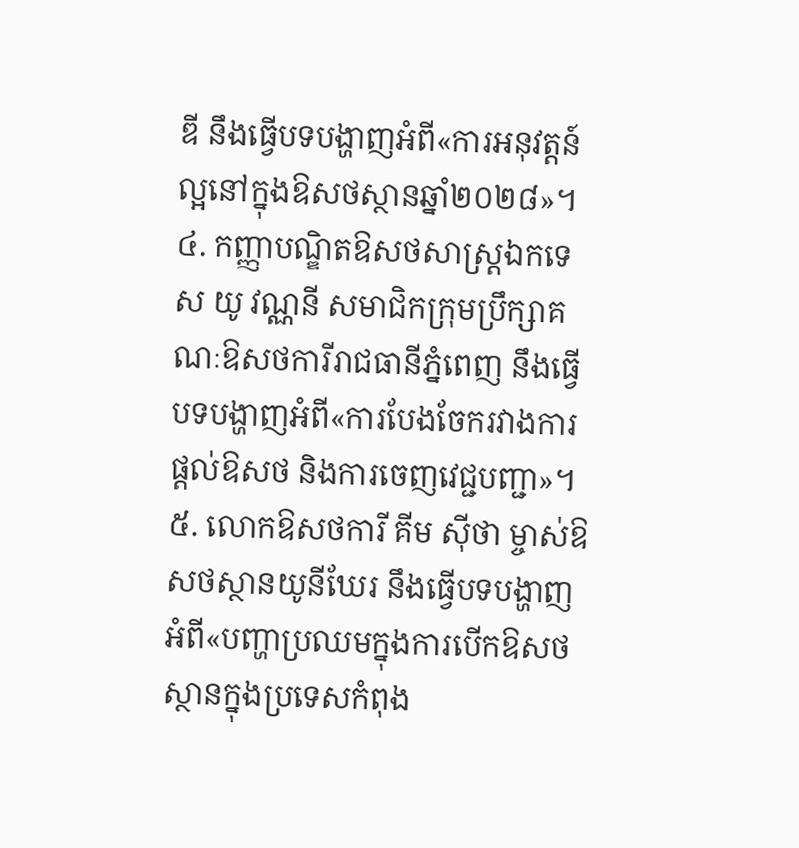ឌី នឹងធ្វើបទបង្ហាញអំពី«ការអនុវត្តន៍ល្អនៅក្នុងឱសថស្ថានឆ្នាំ២០២៨»។ ៤. កញ្ញាបណ្ឌិតឱសថសាស្រ្តឯកទេស យូ វណ្ណនី សមាជិកក្រុមប្រឹក្សាគណៈឱសថការីរាជធានីភ្នំពេញ នឹងធ្វើបទបង្ហាញអំពី«ការបែងចែករវាងការផ្តល់ឱសថ និងការចេញវេជ្ជបញ្ជា»។ ៥. លោកឱសថការី គីម ស៊ីថា ម្ចាស់ឱសថស្ថានយូនីឃែរ នឹងធ្វើបទបង្ហាញអំពី«បញ្ហាប្រឈមក្នុងការបើកឱសថស្ថានក្នុងប្រទេសកំពុង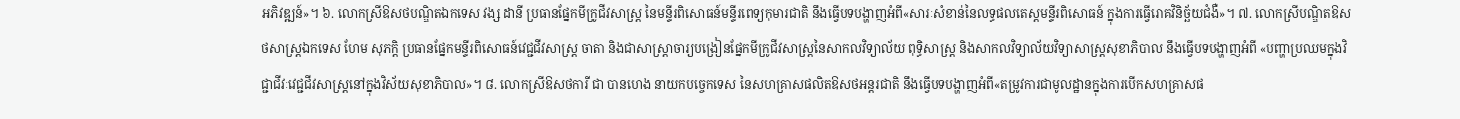អភិវឌ្ឍន៍»។ ៦. លោកស្រីឱសថបណ្ឌិតឯកទេស វង្ស ដានី ប្រធានផ្នែកមីក្រូជីវសាស្រ្ត នៃមន្ទីរពិសោធន៍មន្ទីរពេទ្យកុមារជាតិ នឹងធ្វើបទបង្ហាញអំពី«សារៈសំខាន់នៃលទ្ធផលតេស្តមន្ទីរពិសោធន៍ ក្នុងការធ្វើរោគវិនិច្ឆ័យជំងឺ»។ ៧. លោកស្រីបណ្ឌិតឱសថសាស្រ្តឯកទេស ហែម សុភក្តិ ប្រធានផ្នែកមន្ទីរពិសោធន៍វេជ្ជជីវសាស្រ្ត ចាតា និងជាសាស្រ្តាចារ្យបង្រៀនផ្នែកមីក្រូជីវសាស្រ្តនៃសាកលវិទ្យាល័យ ពុទ្ធិសាស្រ្ត និងសាកលវិទ្យាល័យវិទ្យាសាស្រ្តសុខាភិបាល នឹងធ្វើបទបង្ហាញអំពី «បញ្ហាប្រឈមក្នុងវិជ្ជាជីវៈវេជ្ជជីវសាស្រ្តនៅក្នុងវិស័យសុខាភិបាល»។ ៨. លោកស្រីឱសថការី ជា បានហេង នាយកបច្ចេកទេស នៃសហគ្រាសផលិតឱសថអន្តរជាតិ នឹងធ្វើបទបង្ហាញអំពី«តម្រូវការជាមូលដ្ឋានក្នុងការបើកសហគ្រាសផ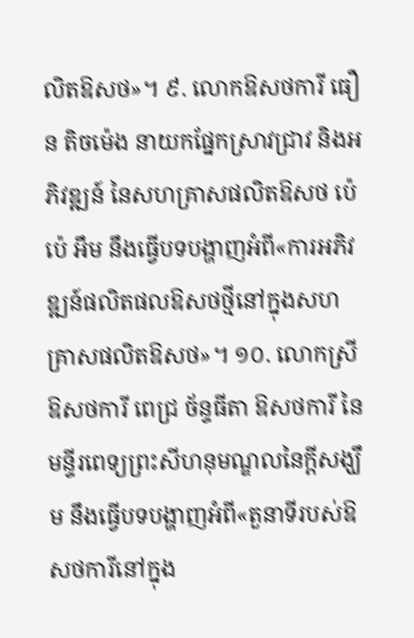លិតឱសថ»។ ៩. លោកឱសថការី ធឿន តិចម៉េង នាយកផ្នែកស្រាវជ្រាវ និងអភិវឌ្ឍន៍ នៃសហគ្រាសផលិតឱសថ ប៉េ ប៉េ អឹម នឹងធ្វើបទបង្ហាញអំពី«ការអភិវឌ្ឍន៍ផលិតផលឱសថថ្មីនៅក្នុងសហគ្រាសផលិតឱសថ»។ ១០. លោកស្រីឱសថការី ពេជ្រ ច័ន្ទធីតា ឱសថការី នៃមន្ទីរពេទ្យព្រះសីហនុមណ្ឌលនៃក្តីសង្ឃឹម នឹងធ្វើបទបង្ហាញអំពី«តួនាទីរបស់ឱសថការីនៅក្នុង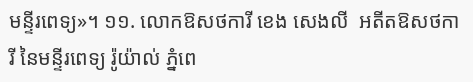មន្ទីរពេទ្យ»។ ១១. លោកឱសថការី ខេង សេងលី  អតីតឱសថការី នៃមន្ទីរពេទ្យ រ៉ូយ៉ាល់ ភ្នំពេ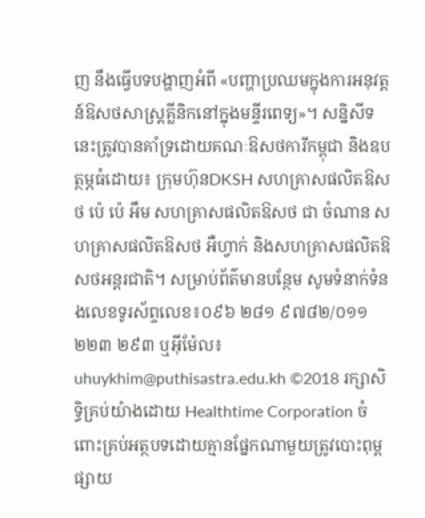ញ នឹងធ្វើបទបង្ហាញអំពី «បញ្ហាប្រឈមក្នុងការអនុវត្តន៍ឱសថសាស្រ្តគ្លីនិកនៅក្នុងមន្ទីរពេទ្យ»។ សន្និសីទនេះត្រូវបានគាំទ្រដោយគណៈឱសថការីកម្ពុជា និងឧបត្ថម្ភធំដោយ៖ ក្រុមហ៊ុនDKSH សហគ្រាសផលិតឱសថ ប៉េ ប៉េ អឹម សហគ្រាសផលិតឱសថ ជា ចំណាន សហគ្រាសផលិតឱសថ អឺហ្វាក់ និងសហគ្រាសផលិតឱសថអន្តរជាតិ។ សម្រាប់ព័ត៌មានបន្ថែម សូមទំនាក់ទំនងលេខទូរស័ព្ទលេខ៖០៩៦ ២៨១ ៩៧៨២/០១១ ២២៣ ២៩៣ ឬអ៊ីម៉ែល៖uhuykhim@puthisastra.edu.kh ©2018 រក្សាសិទ្ធិគ្រប់យ៉ាងដោយ Healthtime Corporation ចំពោះគ្រប់អត្ថបទដោយគ្មានផ្នែកណាមួយត្រូវបោះពុម្ពផ្សាយ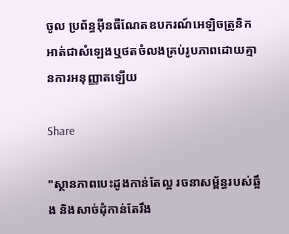ចូល ប្រព័ន្ធអ៊ីនធឺណែតឧបករណ៍អេឡិចត្រូនិកអាត់ជាសំឡេងឬថតចំលងគ្រប់រូបភាពដោយគ្មានការអនុញ្ញាតឡើយ

Share

"ស្ថានភាពបេះដូងកាន់តែល្អ រចនាសម្ព័ន្ធរបស់ឆ្អឹង និងសាច់ដុំកាន់តែរឹង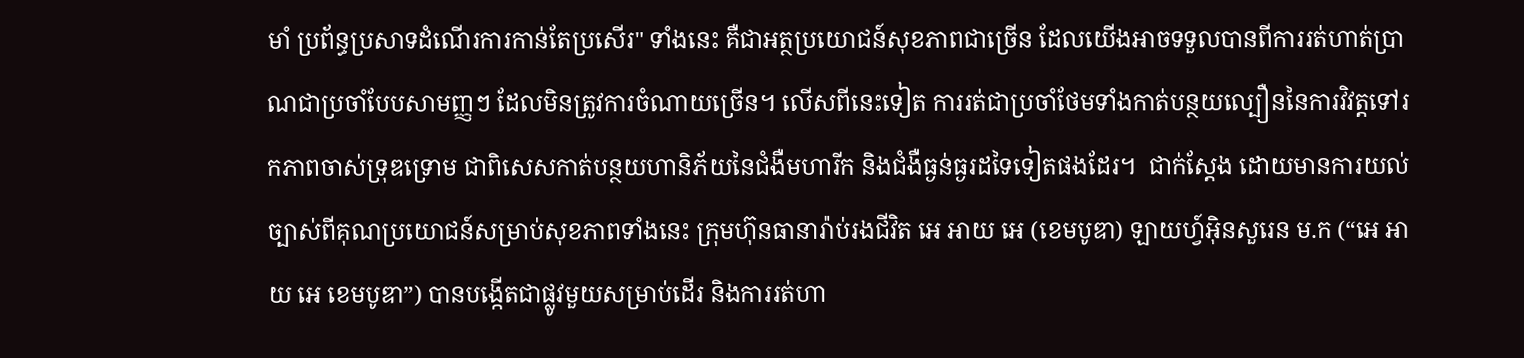មាំ ប្រព័ន្ធប្រសាទដំណើរការកាន់តែប្រសើរ" ទាំងនេះ គឺជាអត្ថប្រយោជន៍សុខភាពជាច្រើន ដែលយើងអាចទទួលបានពីការរត់ហាត់ប្រាណជាប្រចាំបែបសាមញ្ញៗ ដែលមិនត្រូវការចំណាយច្រើន។ លើសពីនេះទៀត ការរត់ជាប្រចាំថែមទាំងកាត់បន្ថយល្បឿននៃការវិវត្តទៅរកភាពចាស់ទ្រុឌទ្រោម ជាពិសេសកាត់បន្ថយហានិភ័យនៃជំងឺមហារីក និងជំងឺធ្ងន់ធ្ងរដទៃទៀតផងដែរ។  ជាក់ស្តែង ដោយមានការយល់ច្បាស់ពីគុណប្រយោជន៍សម្រាប់សុខភាពទាំងនេះ ក្រុមហ៊ុនធានារ៉ាប់រងជីវិត អេ អាយ អេ (ខេមបូឌា) ឡាយហ្វ៍អ៊ិនសួរេន ម.ក (“អេ អាយ អេ ខេមបូឌា”) បានបង្កើតជាផ្លូវមួយសម្រាប់ដើរ និងការរត់ហា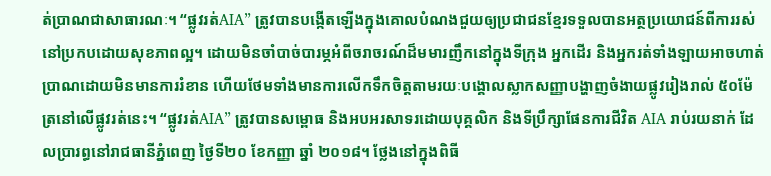ត់ប្រាណជាសាធារណៈ។ “ផ្លូវរត់AIA” ត្រូវបានបង្កើតឡើងក្នុងគោលបំណងជួយឲ្យប្រជាជនខ្មែរទទួលបានអត្ថប្រយោជន៍ពីការរស់នៅប្រកបដោយសុខភាពល្អ។ ដោយមិនចាំបាច់បារម្ភអំពីចរាចរណ៍ដ៏មមារញឹកនៅក្នុងទីក្រុង អ្នកដើរ និងអ្នករត់ទាំងឡាយអាចហាត់ប្រាណដោយមិនមានការរំខាន ហើយថែមទាំងមានការលើកទឹកចិត្តតាមរយៈបង្គោលស្លាកសញ្ញាបង្ហាញចំងាយផ្លូវរៀងរាល់ ៥០ម៉ែត្រនៅលើផ្លូវរត់នេះ។ “ផ្លូវរត់AIA” ត្រូវបានសម្ពោធ និងអបអរសាទរដោយបុគ្គលិក និងទីប្រឹក្សាផែនការជីវិត AIA រាប់រយនាក់ ដែលប្រារព្ធនៅរាជធានីភ្នំពេញ ថ្ងៃទី២០ ខែកញ្ញា ឆ្នាំ ២០១៨។ ថ្លែងនៅក្នុងពិធី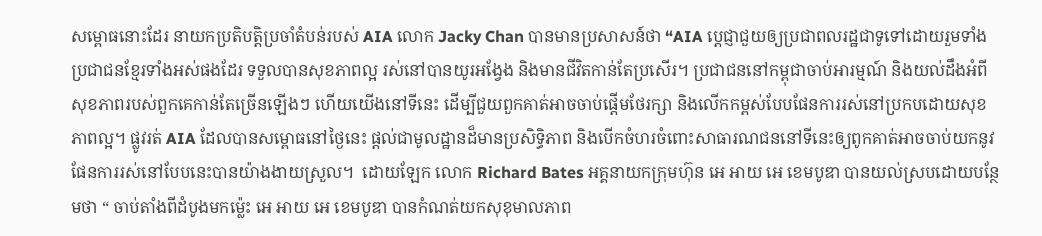សម្ពោធនោះដែរ នាយកប្រតិបត្តិប្រចាំតំបន់របស់ AIA លោក Jacky Chan បានមានប្រសាសន៍ថា “AIA បេ្តជ្ញាជួយឲ្យប្រជាពលរដ្ឋជាទូទៅដោយរួមទាំងប្រជាជនខ្មែរទាំងអស់ផងដែរ ទទួលបានសុខភាពល្អ រស់នៅបានយូរអង្វែង និងមានជីវិតកាន់តែប្រសើរ។ ប្រជាជននៅកម្ពុជាចាប់អារម្មណ៍ និងយល់ដឹងអំពីសុខភាពរបស់ពួកគេកាន់តែច្រើនឡើងៗ ហើយយើងនៅទីនេះ ដើម្បីជួយពួកគាត់អាចចាប់ផ្តើមថែរក្សា និងលើកកម្ពស់បែបផែនការរស់នៅប្រកបដោយសុខភាពល្អ។ ផ្លូវរត់ AIA ដែលបានសម្ពោធនៅថ្ងៃនេះ ផ្តល់ជាមូលដ្ឋានដ៏មានប្រសិទ្ធិភាព និងបើកចំហរចំពោះសាធារណជននៅទីនេះឲ្យពូកគាត់អាចចាប់យកនូវផែនការរស់នៅបែបនេះបានយ៉ាងងាយស្រួល។  ដោយឡែក លោក Richard Bates អគ្គនាយកក្រុមហ៊ុន អេ អាយ អេ ខេមបូឌា បានយល់ស្របដោយបន្ថែមថា “ ចាប់តាំងពីដំបូងមកម្ល៉េះ អេ អាយ អេ ខេមបូឌា បានកំណត់យកសុខុមាលភាព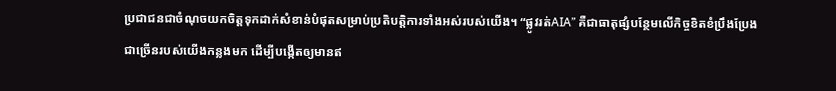ប្រជាជនជាចំណុចយកចិត្តទុកដាក់សំខាន់បំផុតសម្រាប់ប្រតិបត្តិការទាំងអស់របស់យើង។ “ផ្លូវរត់AIA” គឺជាធាតុផ្សំបន្ថែមលើកិច្ចខិតខំប្រឹងប្រែងជាច្រើនរបស់យើងកន្លងមក ដើម្បីបង្កើតឲ្យមានឥ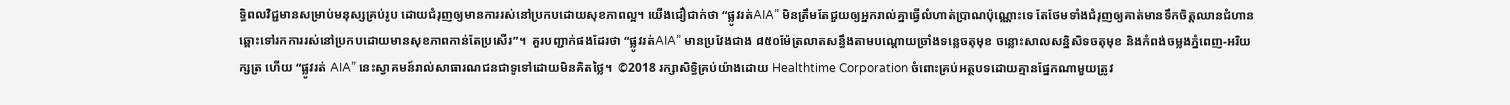ទ្ធិពលវិជ្ជមានសម្រាប់មនុស្សគ្រប់រូប ដោយជំរុញឲ្យមានការរស់នៅប្រកបដោយសុខភាពល្អ។ យើងជឿជាក់ថា “ផ្លូវរត់AIA” មិនត្រឹមតែជួយឲ្យអ្នករាល់គ្នាធ្វើលំហាត់ប្រាណប៉ុណ្ណោះទេ តែថែមទាំងជំរុញឲ្យគាត់មានទឹកចិត្តឈានជំហានឆ្ពោះទៅរកការរស់នៅប្រកបដោយមានសុខភាពកាន់តែប្រសើរ”។  គួរបញ្ជាក់ផងដែរថា “ផ្លូវរត់AIA” មានប្រវែងជាង ៨៥០ម៉ែត្រលាតសន្ធឹងតាមបណ្តោយច្រាំងទន្លេចតុមុខ ចន្លោះសាលសនិ្នសិទចតុមុខ និងកំពង់ចម្លងភ្នំពេញ-អរិយក្សត្រ ហើយ “ផ្លូវរត់ AIA” នេះស្វាគមន៍រាល់សាធារណជនជាទូទៅដោយមិនគិតថ្លៃ។  ©2018 រក្សាសិទ្ធិគ្រប់យ៉ាងដោយ Healthtime Corporation ចំពោះគ្រប់អត្ថបទដោយគ្មានផ្នែកណាមួយត្រូវ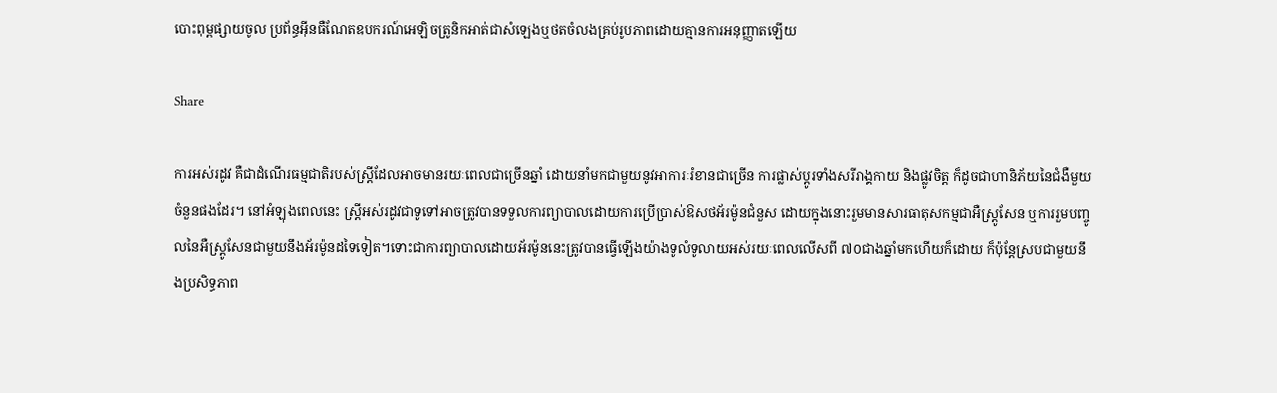បោះពុម្ពផ្សាយចូល ប្រព័ន្ធអ៊ីនធឺណែតឧបករណ៍អេឡិចត្រូនិកអាត់ជាសំឡេងឬថតចំលងគ្រប់រូបភាពដោយគ្មានការអនុញ្ញាតឡើយ

Share

ការអស់រដូវ គឺជាដំណើរធម្មជាតិរបស់ស្ត្រីដែលអាចមានរយៈពេលជាច្រើនឆ្នាំ ដោយនាំមកជាមួយនូវអាការៈរំខានជាច្រើន ការផ្លាស់ប្តូរទាំងសរីរាង្គកាយ និងផ្លូវចិត្ត ក៏ដូចជាហានិភ័យនៃជំងឺមួយចំនួនផងដែរ។ នៅអំឡុងពេលនេះ ស្ត្រីអស់រដូវជាទូទៅអាចត្រូវបានទទួលការព្យាបាលដោយការប្រើប្រាស់ឱសថអ័រម៉ូនជំនួស ដោយក្នុងនោះរួមមានសារធាតុសកម្មជាអឺស្ត្រូសែន ឬការរួមបញ្ចូលនៃអឺស្ត្រូសែនជាមួយនឹងអ័រម៉ូនដទៃទៀត។ទោះជាការព្យាបាលដោយអ័រម៉ូននេះត្រូវបានធ្វើឡើងយ៉ាងទូលំទូលាយអស់រយៈពេលលើសពី ៧០ជាងឆ្នាំមកហើយក៏ដោយ ក៏ប៉ុន្តែស្របជាមួយនឹងប្រសិទ្ធភាព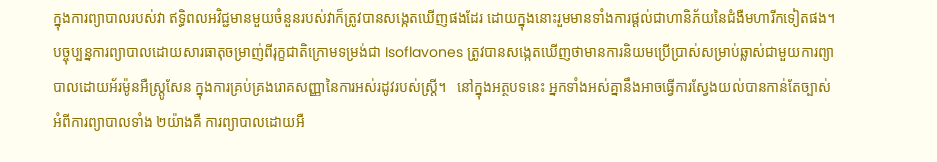ក្នុងការព្យាបាលរបស់វា ឥទ្ធិពលអវិជ្ជមានមួយចំនួនរបស់វាក៏ត្រូវបានសង្កេតឃើញផងដែរ ដោយក្នុងនោះរួមមានទាំងការផ្តល់ជាហានិភ័យនៃជំងឺមហារីកទៀតផង។ បច្ចុប្បន្នការព្យាបាលដោយសារធាតុចម្រាញ់ពីរុក្ខជាតិក្រោមទម្រង់ជា Isoflavones ត្រូវបានសង្កេតឃើញថាមានការនិយមប្រើប្រាស់សម្រាប់ឆ្លាស់ជាមួយការព្យាបាលដោយអ័រម៉ូនអឺស្ត្រូសែន ក្នុងការគ្រប់គ្រងរោគសញ្ញានៃការអស់រដូវរបស់ស្ត្រី។   នៅក្នុងអត្ថបទនេះ អ្នកទាំងអស់គ្នានឹងអាចធ្វើការស្វែងយល់បានកាន់តែច្បាស់អំពីការព្យាបាលទាំង ២យ៉ាងគឺ ការព្យាបាលដោយអឺ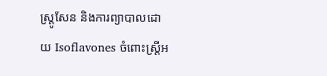ស្ត្រូសែន និងការព្យាបាលដោយ Isoflavones ចំពោះស្ត្រីអ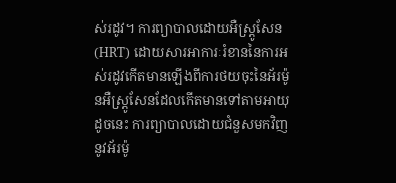ស់រដូវ។ ការព្យាបាលដោយអឺស្ត្រូសែន (HRT) ដោយសារអាការៈរំខាននៃការអស់រដូវកើតមានឡើងពីការថយចុះនៃអ័រម៉ូនអឺស្ត្រូសែនដែលកើតមានទៅតាមអាយុ ដូចនេះ ការព្យាបាលដោយជំនួសមកវិញនូវអ័រម៉ូ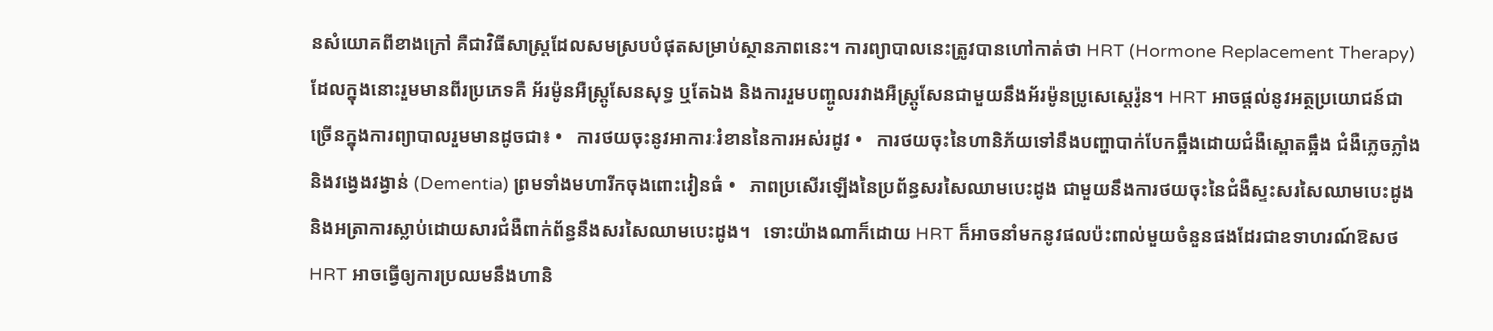នសំយោគពីខាងក្រៅ គឺជាវិធីសាស្ត្រដែលសមស្របបំផុតសម្រាប់ស្ថានភាពនេះ។ ការព្យាបាលនេះត្រូវបានហៅកាត់ថា HRT (Hormone Replacement Therapy) ដែលក្នុងនោះរួមមានពីរប្រភេទគឺ អ័រម៉ូនអឺស្ត្រូសែនសុទ្ធ ឬតែឯង និងការរួមបញ្ចូលរវាងអឺស្ត្រូសែនជាមួយនឹងអ័រម៉ូនប្រូសេស្តេរ៉ូន។ HRT អាចផ្តល់នូវអត្ថប្រយោជន៍ជាច្រើនក្នុងការព្យាបាលរួមមានដូចជា៖ •   ការថយចុះនូវអាការៈរំខាននៃការអស់រដូវ •   ការថយចុះនៃហានិភ័យទៅនឹងបញ្ហាបាក់បែកឆ្អឹងដោយជំងឺស្ពោតឆ្អឹង ជំងឺភ្លេចភ្លាំងនិងវង្វេងវង្វាន់ (Dementia) ព្រមទាំងមហារីកចុងពោះវៀនធំ •   ភាពប្រសើរឡើងនៃប្រព័ន្ធសរសៃឈាមបេះដូង ជាមួយនឹងការថយចុះនៃជំងឺស្ទះសរសៃឈាមបេះដូង និងអត្រាការស្លាប់ដោយសារជំងឺពាក់ព័ន្ធនឹងសរសៃឈាមបេះដូង។   ទោះយ៉ាងណាក៏ដោយ HRT ក៏អាចនាំមកនូវផលប៉ះពាល់មួយចំនួនផងដែរជាឧទាហរណ៍ឱសថ HRT អាចធ្វើឲ្យការប្រឈមនឹងហានិ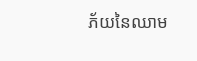ភ័យនៃឈាម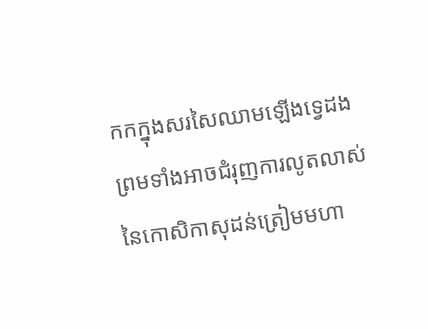កកក្នុងសរសៃឈាមឡើងទ្វេដង ព្រមទាំងអាចជំរុញការលូតលាស់នៃកោសិកាសុដន់ត្រៀមមហា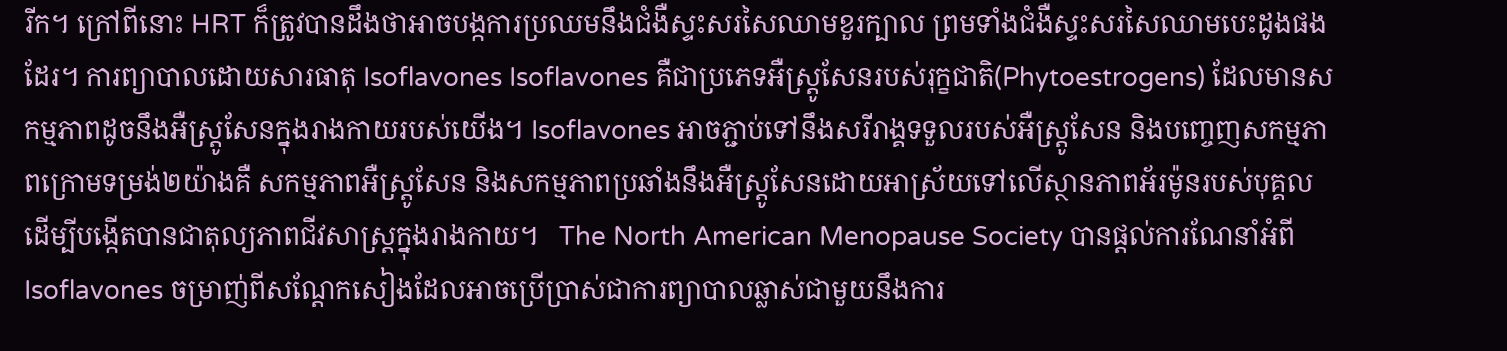រីក។ ក្រៅពីនោះ HRT ក៏ត្រូវបានដឹងថាអាចបង្កការប្រឈមនឹងជំងឺស្ទះសរសៃឈាមខួរក្បាល ព្រមទាំងជំងឺស្ទះសរសៃឈាមបេះដូងផងដែរ។ ការព្យាបាលដោយសារធាតុ Isoflavones Isoflavones គឺជាប្រភេទអឺស្ត្រូសែនរបស់រុក្ខជាតិ(Phytoestrogens) ដែលមានសកម្មភាពដូចនឹងអឺស្ត្រូសែនក្នុងរាងកាយរបស់យើង។ Isoflavones អាចភ្ជាប់ទៅនឹងសរីរាង្គទទួលរបស់អឺស្ត្រូសែន និងបញ្ចេញសកម្មភាពក្រោមទម្រង់២យ៉ាងគឺ សកម្មភាពអឺស្ត្រូសែន និងសកម្មភាពប្រឆាំងនឹងអឺស្ត្រូសែនដោយអាស្រ័យទៅលើស្ថានភាពអ័រម៉ូនរបស់បុគ្គល ដើម្បីបង្កើតបានជាតុល្យភាពជីវសាស្ត្រក្នុងរាងកាយ។   The North American Menopause Society បានផ្តល់ការណែនាំអំពី Isoflavones ចម្រាញ់ពីសណ្តែកសៀងដែលអាចប្រើប្រាស់ជាការព្យាបាលឆ្លាស់ជាមួយនឹងការ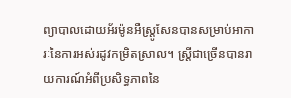ព្យាបាលដោយអ័រម៉ូនអឺស្ត្រូសែនបានសម្រាប់អាការៈនៃការអស់រដូវកម្រិតស្រាល។ ស្ត្រីជាច្រើនបានរាយការណ៍អំពីប្រសិទ្ធភាពនៃ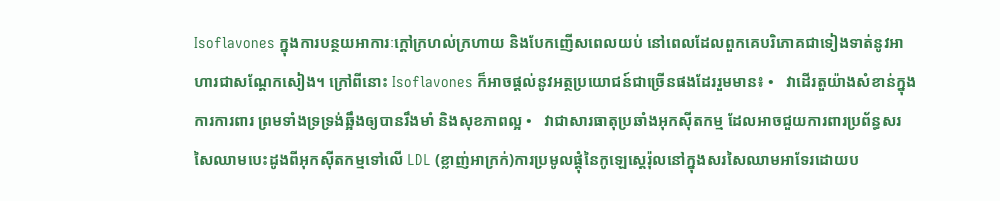Isoflavones ក្នុងការបន្ថយអាការៈក្តៅក្រហល់ក្រហាយ និងបែកញើសពេលយប់ នៅពេលដែលពួកគេបរិភោគជាទៀងទាត់នូវអាហារជាសណ្តែកសៀង។ ក្រៅពីនោះ Isoflavones ក៏អាចផ្តល់នូវអត្ថប្រយោជន៍ជាច្រើនផងដែររួមមាន៖ •   វាដើរតួយ៉ាងសំខាន់ក្នុងការការពារ ព្រមទាំងទ្រទ្រង់ឆ្អឹងឲ្យបានរឹងមាំ និងសុខភាពល្អ •   វាជាសារធាតុប្រឆាំងអុកស៊ីតកម្ម ដែលអាចជួយការពារប្រព័ន្ធសរសៃឈាមបេះដូងពីអុកស៊ីតកម្មទៅលើ LDL (ខ្លាញ់អាក្រក់)ការប្រមូលផ្តុំនៃកូឡេស្តេរ៉ុលនៅក្នុងសរសៃឈាមអាទែរដោយប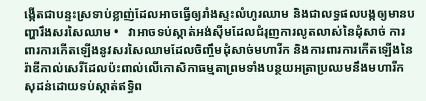ង្កើតជាបន្ទះស្រទាប់ខ្លាញ់ដែលអាចធ្វើឲ្យរាំងស្ទះលំហូរឈាម និងជាលទ្ធផលបង្កឲ្យមានបញ្ហារឹងសរសៃឈាម •   វាអាចទប់ស្កាត់អង់ស៊ីមដែលជំរុញការលូតលាស់នៃដុំសាច់ ការពារការកើតឡើងនូវសរសៃឈាមដែលចិញ្ចឹមដុំសាច់មហារីក និងការពារការកើតឡើងនៃរ៉ាឌីកាល់សេរីដែលប៉ះពាល់លើកោសិកាធម្មតាព្រមទាំងបន្ថយអត្រាប្រឈមនឹងមហារីកសុដន់ដោយទប់ស្កាត់ឥទ្ធិព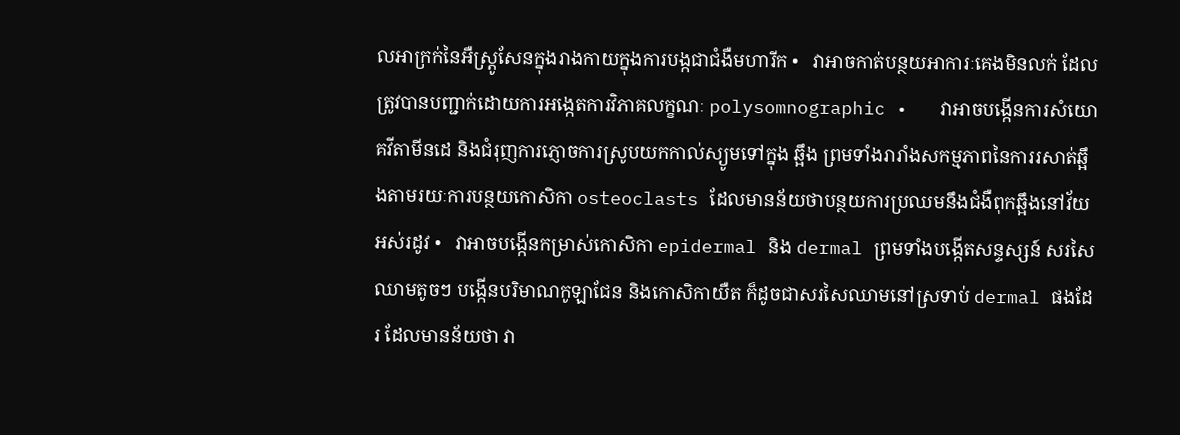លអាក្រក់នៃអឺស្ត្រូសែនក្នុងរាងកាយក្នុងការបង្កជាជំងឺមហារីក •   វាអាចកាត់បន្ថយអាការៈគេងមិនលក់ ដែលត្រូវបានបញ្ជាក់ដោយការអង្កេតការវិភាគលក្ខណៈ polysomnographic •   វាអាចបង្កើនការសំយោគវីតាមីនដេ និងជំរុញការភ្ញោចការស្រូបយកកាល់ស្យូមទៅក្នុង ឆ្អឹង ព្រមទាំងរារាំងសកម្មភាពនៃការរសាត់ឆ្អឹងតាមរយៈការបន្ថយកោសិកា osteoclasts ដែលមានន័យថាបន្ថយការប្រឈមនឹងជំងឺពុកឆឹ្អងនៅវ័យអស់រដូវ •   វាអាចបង្កើនកម្រាស់កោសិកា epidermal និង dermal ព្រមទាំងបង្កើតសន្ទស្សន៍ សរសៃឈាមតូចៗ បង្កើនបរិមាណកូឡាជែន និងកោសិកាយឺត ក៏ដូចជាសរសៃឈាមនៅស្រទាប់ dermal ផងដែរ ដែលមានន័យថា វា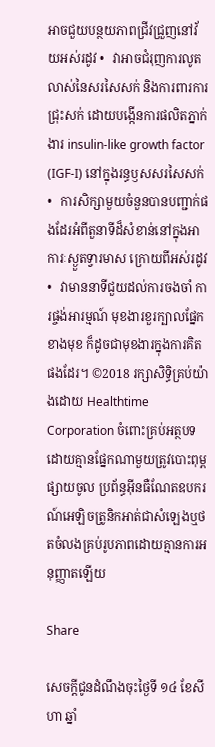អាចជួយបន្ថយភាពជ្រីវជ្រួញនៅវ័យអស់រដូវ •   វាអាចជំរុញការលូតលាស់នៃសរសៃសក់ និងការពារការជ្រុះសក់ ដោយបង្កើនការផលិតភ្នាក់ងារ insulin-like growth factor (IGF-I) នៅក្នុងរន្ធឫសសរសៃសក់ •   ការសិក្សាមួយចំនួនបានបញ្ជាក់ផងដែរអំពីតួនាទីដ៏សំខាន់នៅក្នុងអាការៈស្ងួតទ្វារមាស ក្រោយពីអស់រដូវ •   វាមាននាទីជួយដល់ការចងចាំ ការផ្ចង់អារម្មណ៍ មុខងារខួរក្បាលផ្នែកខាងមុខ ក៏ដូចជាមុខងារក្នុងការគិតផងដែរ។ ©2018 រក្សាសិទ្ធិគ្រប់យ៉ាងដោយ Healthtime Corporation ចំពោះគ្រប់អត្ថបទដោយគ្មានផ្នែកណាមួយត្រូវបោះពុម្ពផ្សាយចូល ប្រព័ន្ធអ៊ីនធឺណែតឧបករណ៍អេឡិចត្រូនិកអាត់ជាសំឡេងឬថតចំលងគ្រប់រូបភាពដោយគ្មានការអនុញ្ញាតឡើយ

Share

សេចក្តីជូនដំណឹងចុះថ្ងៃទី ១៤ ខែសីហា ឆ្នាំ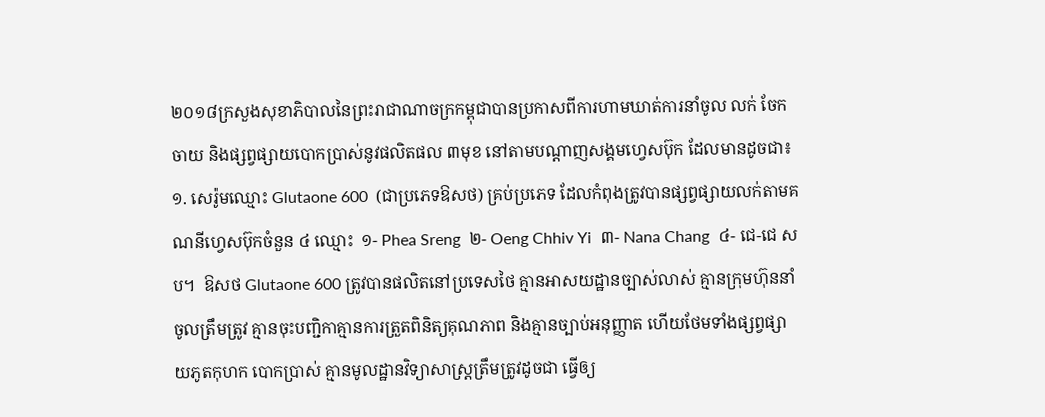២០១៨ក្រសួងសុខាភិបាលនៃព្រះរាជាណាចក្រកម្ពុជាបានប្រកាសពីការហាមឃាត់ការនាំចូល លក់ ចែកចាយ និងផ្សព្វផ្សាយបោកប្រាស់នូវផលិតផល ៣មុខ នៅតាមបណ្តាញសង្គមហ្វេសប៊ុក ដែលមានដូចជា៖ ១. សេរ៉ូមឈ្មោះ Glutaone 600  (ជាប្រភេទឱសថ) គ្រប់ប្រភេទ ដែលកំពុងត្រូវបានផ្សព្វផ្សាយលក់តាមគណនីហ្វេសប៊ុកចំនួន ៤ ឈ្មោះ  ១- Phea Sreng  ២- Oeng Chhiv Yi  ៣- Nana Chang  ៤- ជេ-ជេ សប។  ឱសថ Glutaone 600 ត្រូវបានផលិតនៅប្រទេសថៃ គ្មានអាសយដ្ឋានច្បាស់លាស់ គ្មានក្រុមហ៊ុននាំចូលត្រឹមត្រូវ គ្មានចុះបញ្ជិកាគ្មានការត្រួតពិនិត្យគុណភាព និងគ្មានច្បាប់អនុញ្ញាត ហើយថែមទាំងផ្សព្វផ្សាយភូតកុហក បោកប្រាស់ គ្មានមូលដ្ឋានវិទ្យាសាស្រ្តត្រឹមត្រូវដូចជា ធ្វើឲ្យ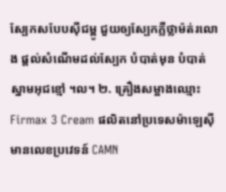ស្បែកសបែបស៊ីជម្ពូ ជួយឲ្យស្បែកភ្លឺថ្លាម៉ត់រលោង ផ្តល់សំណើមដល់ស្បែក បំបាត់មុន បំបាត់ស្នាមអុជខ្មៅ ។ល។ ២. គ្រឿងសម្អាងឈ្មោះ Firmax 3 Cream ផលិតនៅប្រទេសម៉ាឡេស៊ីមានលេខប្រវេទន៍ CAMN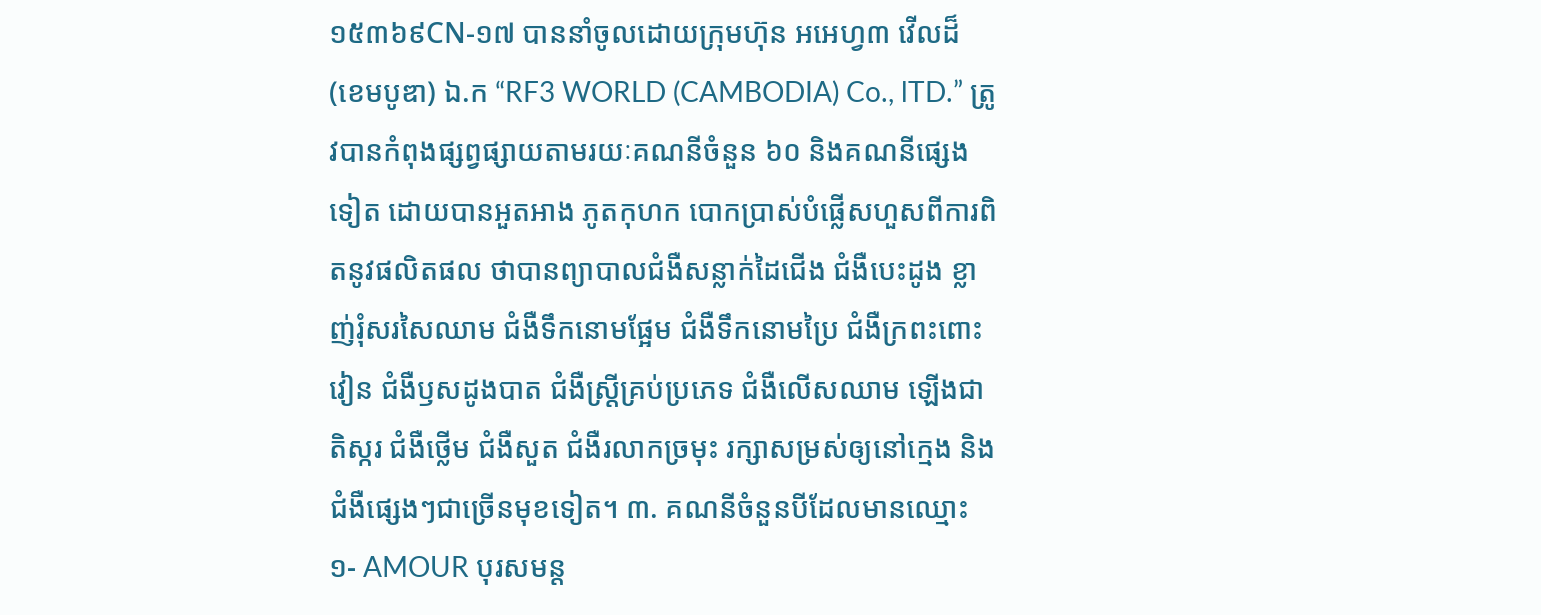១៥៣៦៩CN-១៧ បាននាំចូលដោយក្រុមហ៊ុន អអេហ្វ៣ វើលដ៏ (ខេមបូឌា) ឯ.ក “RF3 WORLD (CAMBODIA) Co., lTD.” ត្រូវបានកំពុងផ្សព្វផ្សាយតាមរយៈគណនីចំនួន ៦០ និងគណនីផ្សេងទៀត ដោយបានអួតអាង ភូតកុហក បោកប្រាស់បំផ្លើសហួសពីការពិតនូវផលិតផល ថាបានព្យាបាលជំងឺសន្លាក់ដៃជើង ជំងឺបេះដូង ខ្លាញ់រុំសរសៃឈាម ជំងឺទឹកនោមផ្អែម ជំងឺទឹកនោមប្រៃ ជំងឺក្រពះពោះវៀន ជំងឺឫសដូងបាត ជំងឺស្រ្តីគ្រប់ប្រភេទ ជំងឺលើសឈាម ឡើងជាតិស្ករ ជំងឺថ្លើម ជំងឺសួត ជំងឺរលាកច្រមុះ រក្សាសម្រស់ឲ្យនៅក្មេង និងជំងឺផ្សេងៗជាច្រើនមុខទៀត។ ៣. គណនីចំនួនបីដែលមានឈ្មោះ  ១- AMOUR បុរសមន្ត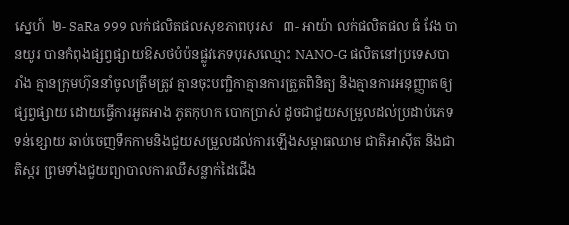ស្នេហ៍  ២- SaRa 999 លក់ផលិតផលសុខភាពបុរស   ៣- អាយ៉ា លក់ផលិតផល ធំ វែង បានយូរ បានកំពុងផ្សព្វផ្សាយឱសថបំប៉នផ្លូវភេទបុរសឈ្មោះ NANO-G ផលិតនៅប្រទេសបារាំង គ្មានក្រុមហ៊ុននាំចូលត្រឹមត្រូវ គ្មានចុះបញ្ជិកាគ្មានការត្រួតពិនិត្យ និងគ្មានការអនុញ្ញាតឲ្យផ្សព្វផ្សាយ ដោយធ្វើការអួតអាង ភូតកុហក បោកប្រាស់ ដូចជាជួយសម្រួលដល់ប្រដាប់ភេទទន់ខ្សោយ ឆាប់ចេញទឹកកាមនិងជួយសម្រួលដល់ការឡើងសម្ពាធឈាម ជាតិអាស៊ីត និងជាតិស្ករ ព្រមទាំងជួយព្យាបាលការឈឺសន្លាក់ដៃជើង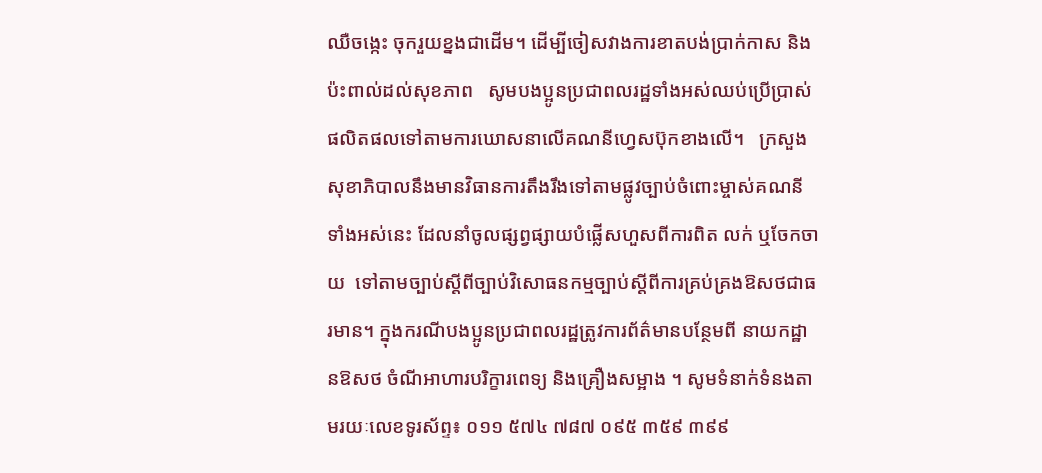ឈឺចង្កេះ ចុករួយខ្នងជាដើម។ ដើម្បីចៀសវាងការខាតបង់ប្រាក់កាស និងប៉ះពាល់ដល់សុខភាព   សូមបងប្អូនប្រជាពលរដ្ឋទាំងអស់ឈប់ប្រើប្រាស់ផលិតផលទៅតាមការឃោសនាលើគណនីហ្វេសប៊ុកខាងលើ។   ក្រសួងសុខាភិបាលនឹងមានវិធានការតឹងរឹងទៅតាមផ្លូវច្បាប់ចំពោះម្ចាស់គណនីទាំងអស់នេះ ដែលនាំចូលផ្សព្វផ្សាយបំផ្លើសហួសពីការពិត លក់ ឬចែកចាយ  ទៅតាមច្បាប់ស្តីពីច្បាប់វិសោធនកម្មច្បាប់ស្តីពីការគ្រប់គ្រងឱសថជាធរមាន។ ក្នុងករណីបងប្អូនប្រជាពលរដ្ឋត្រូវការព័ត៌មានបន្ថែមពី នាយកដ្ឋានឱសថ ចំណីអាហារបរិក្ខារពេទ្យ និងគ្រឿងសម្អាង ។ សូមទំនាក់ទំនងតាមរយៈលេខទូរស័ព្ទ៖ ០១១ ៥៧៤ ៧៨៧ ០៩៥ ៣៥៩ ៣៩៩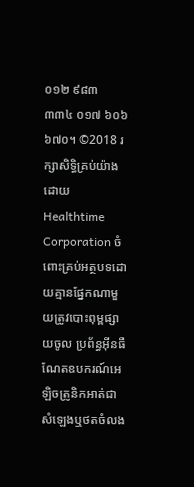០១២ ៩៨៣ ៣៣៤ ០១៧ ៦០៦ ៦៧០។ ©2018 រក្សាសិទ្ធិគ្រប់យ៉ាងដោយ Healthtime Corporation ចំពោះគ្រប់អត្ថបទដោយគ្មានផ្នែកណាមួយត្រូវបោះពុម្ពផ្សាយចូល ប្រព័ន្ធអ៊ីនធឺណែតឧបករណ៍អេឡិចត្រូនិកអាត់ជាសំឡេងឬថតចំលង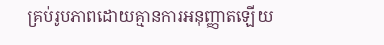គ្រប់រូបភាពដោយគ្មានការអនុញ្ញាតឡើយ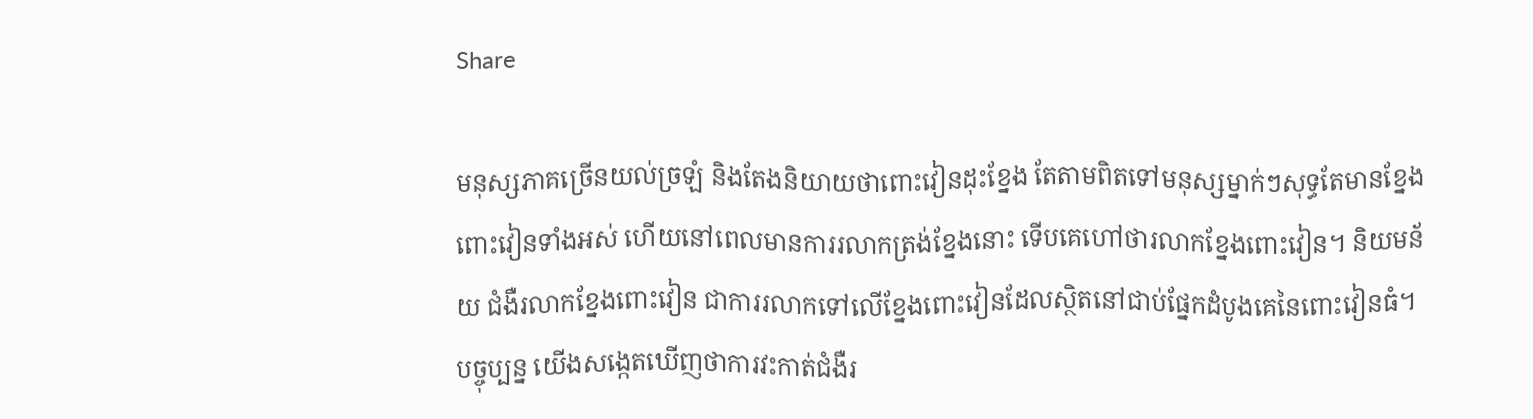Share

មនុស្សភាគច្រើនយល់ច្រឡំ និងតែងនិយាយថាពោះវៀនដុះខ្នែង តែតាមពិតទៅមនុស្សម្នាក់ៗសុទ្ធតែមានខ្នែងពោះវៀនទាំងអស់ ហើយនៅពេលមានការរលាកត្រង់ខ្នែងនោះ ទើបគេហៅថារលាកខ្នែងពោះវៀន។ និយមន័យ ជំងឺរលាកខ្នែងពោះវៀន ជាការរលាកទៅលើខ្នែងពោះវៀនដែលស្ថិតនៅជាប់ផ្នែកដំបូងគេនៃពោះវៀនធំ។ បច្ចុប្បន្ន យើងសង្កេតឃើញថាការវះកាត់ជំងឺរ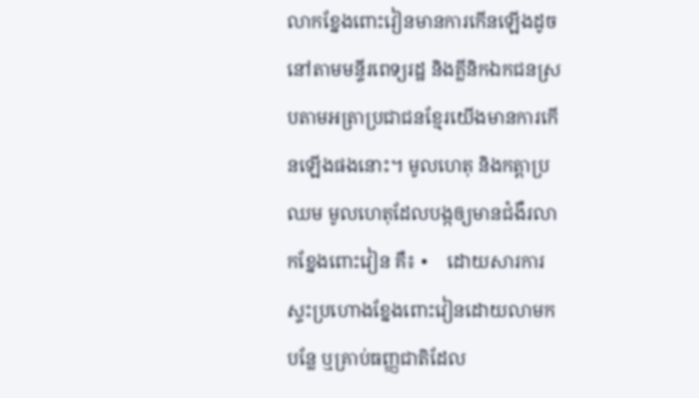លាកខ្នែងពោះវៀនមានការកើនឡើងដូចនៅតាមមន្ទីរពេទ្យរដ្ឋ និងគ្លីនិកឯកជនស្របតាមអត្រាប្រជាជនខ្មែរយើងមានការកើនឡើងផងនោះ។ មូលហេតុ និងកត្តាប្រឈម មូលហេតុដែលបង្កឲ្យមានជំងឺរលាកខ្នែងពោះវៀន គឺ៖ •    ដោយសារការស្ទះប្រហោងខ្នែងពោះវៀនដោយលាមក បន្លែ ឬគ្រាប់ធញ្ញជាតិដែល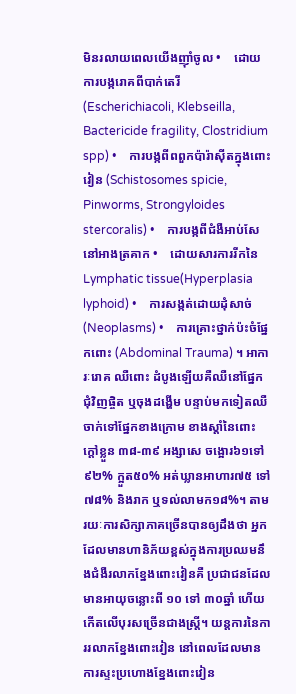មិនរលាយពេលយើងញ៉ាំចូល •    ដោយការបង្ករោគពីបាក់តេរី (Escherichiacoli, Klebseilla, Bactericide fragility, Clostridium spp) •    ការបង្កពីពពួកប៉ារ៉ាស៊ីតក្នុងពោះវៀន (Schistosomes spicie, Pinworms, Strongyloides stercoralis) •    ការបង្កពីជំងឺអាប់សែនៅអាងត្រគាក •    ដោយសារការរីកនៃ Lymphatic tissue(Hyperplasia lyphoid) •    ការសង្កត់ដោយដុំសាច់ (Neoplasms) •    ការគ្រោះថ្នាក់ប៉ះចំផ្នែកពោះ (Abdominal Trauma) ។ អាការៈរោគ ឈឺពោះ ដំបូងឡើយគឺឈឺនៅផ្នែកជុំវិញផ្ចិត ឬចុងដង្ហើម បន្ទាប់មកទៀតឈឺចាក់ទៅផ្នែកខាងក្រោម ខាងស្តាំនៃពោះ ក្តៅខ្លួន ៣៨-៣៩ អង្សាសេ ចង្អោរ៦១ទៅ៩២% ក្អួត៥០% អត់ឃ្លានអាហារ៧៥ ទៅ៧៨% និងរាក ឬទល់លាមក១៨%។ តាមរយៈការសិក្សាភាគច្រើនបានឲ្យដឹងថា អ្នកដែលមានហានិភ័យខ្ពស់ក្នុងការប្រឈមនឹងជំងឺរលាកខ្នែងពោះវៀនគឺ ប្រជាជនដែលមានអាយុចន្លោះពី ១០ ទៅ ៣០ឆ្នាំ ហើយកើតលើបុរសច្រើនជាងស្រ្តី។ យន្តការនៃការរលាកខ្នែងពោះវៀន នៅពេលដែលមានការស្ទះប្រហោងខ្នែងពោះវៀន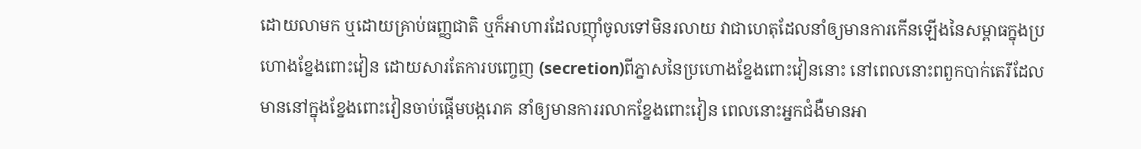ដោយលាមក ឬដោយគ្រាប់ធញ្ញជាតិ ឬក៏អាហារដែលញ៉ាំចូលទៅមិនរលាយ វាជាហេតុដែលនាំឲ្យមានការកើនឡើងនៃសម្ពាធក្នុងប្រហោងខ្នែងពោះវៀន ដោយសារតែការបញ្ចេញ (secretion)ពីភ្នាសនៃប្រហោងខ្នែងពោះវៀននោះ នៅពេលនោះពពួកបាក់តេរីដែលមាននៅក្នុងខ្នែងពោះវៀនចាប់ផ្តើមបង្ករោគ នាំឲ្យមានការរលាកខ្នែងពោះវៀន ពេលនោះអ្នកជំងឺមានអា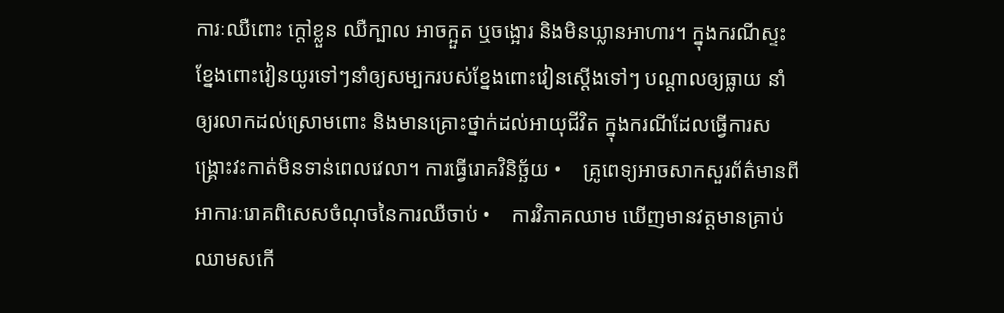ការៈឈឺពោះ ក្តៅខ្លួន ឈឺក្បាល អាចក្អួត ឬចង្អោរ និងមិនឃ្លានអាហារ។ ក្នុងករណីស្ទះខ្នែងពោះវៀនយូរទៅៗនាំឲ្យសម្បករបស់ខ្នែងពោះវៀនស្តើងទៅៗ បណ្តាលឲ្យធ្លាយ នាំឲ្យរលាកដល់ស្រោមពោះ និងមានគ្រោះថ្នាក់ដល់អាយុជីវិត ក្នុងករណីដែលធ្វើការសង្គ្រោះវះកាត់មិនទាន់ពេលវេលា។ ការធ្វើរោគវិនិច្ឆ័យ •    គ្រូពេទ្យអាចសាកសួរព័ត៌មានពីអាការៈរោគពិសេសចំណុចនៃការឈឺចាប់ •    ការវិភាគឈាម ឃើញមានវត្តមានគ្រាប់ឈាមសកើ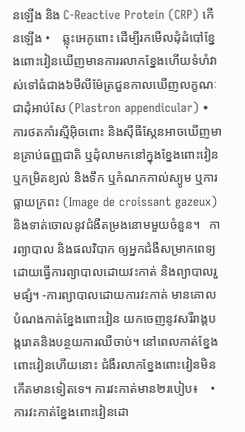នឡើង និង C-Reactive Protein (CRP) កើនឡើង •    ឆ្លុះអេកូពោះ ដើម្បីរកមើលដុំដំបៅខ្នែងពោះវៀនឃើញមានការរលាកខ្នែងហើយទំហំវាស់ទៅធំជាង៦មីលីម៉ែត្រជួនកាលឃើញលក្ខណៈជាដុំអាប់សែ (Plastron appendicular) •     ការថតកាំរស្មីអុិចពោះ និងស៊ីធីស្កែនអាចឃើញមានគ្រាប់ធញ្ញជាតិ ឬដុំលាមកនៅក្នុងខ្នែងពោះវៀនឬកម្រិតខ្យល់ និងទឹក ឬកំណកកាល់ស្យូម ឬការធ្លាយក្រពះ (Image de croissant gazeux)និងទាត់ចោលនូវជំងឺតម្រងនោមមួយចំនួន។   ការព្យាបាល និងផលវិបាក ឲ្យអ្នកជំងឺសម្រាកពេទ្យ ដោយធ្វើការព្យាបាលដោយវះកាត់ និងព្យាបាលរួមផ្សំ។ -ការព្យាបាលដោយការវះកាត់ មានគោលបំណងកាត់ខ្នែងពោះវៀន យកចេញនូវសរីរាង្គបង្ករោគនិងបន្ថយការឈឺចាប់។ នៅពេលកាត់ខ្នែងពោះវៀនហើយនោះ ជំងឺរលាកខ្នែងពោះវៀនមិនកើតមានទៀតទេ។ ការវះកាត់មាន២របៀប៖    •    ការវះកាត់ខ្នែងពោះវៀនដោ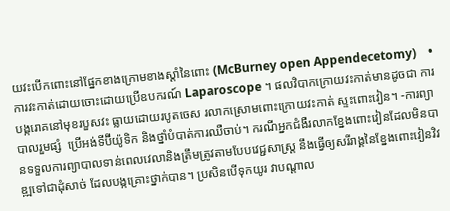យវះបើកពោះនៅផ្នែកខាងក្រោមខាងស្តាំនៃពោះ (McBurney open Appendecetomy)    •    ការវះកាត់ដោយចោះដោយប្រើឧបករណ៍ Laparoscope ។ ផលវិបាកក្រោយវះកាត់មានដូចជា ការបង្ករោគនៅមុខរបួសវះ ធ្លាយដោយរបូតចេស រលាកស្រោមពោះក្រោយវះកាត់ ស្ទះពោះវៀន។ -ការព្យាបាលរួមផ្សំ  ប្រើអង់ទីប៊ីយ៉ូទិក និងថ្នាំបំបាត់ការឈឺចាប់។ ករណីអ្នកជំងឺរលាកខ្នែងពោះវៀនដែលមិនបានទទួលការព្យាបាលទាន់ពេលវេលានិងត្រឹមត្រូវតាមបែបវេជ្ជសាស្ត្រ នឹងធ្វើឲ្យសរីរាង្គនៃខ្នែងពោះវៀនវិវឌ្ឍទៅជាដុំសាច់ ដែលបង្កគ្រោះថ្នាក់បាន។ ប្រសិនបើទុកយូរ វាបណ្តាល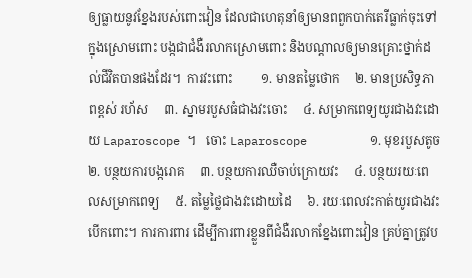ឲ្យធ្លាយនូវខ្នែងរបស់ពោះវៀន ដែលជាហេតុនាំឲ្យមានពពួកបាក់តេរីធ្លាក់ចុះទៅក្នុងស្រោមពោះ បង្កជាជំងឺរលាកស្រោមពោះ និងបណ្តាលឲ្យមានគ្រោះថ្នាក់ដល់ជីវិតបានផងដែរ។  ការវះពោះ         ១. មានតម្លៃថោក     ២. មានប្រសិទ្ធភាពខ្ពស់ រហ័ស     ៣. ស្នាមរបួសធំជាងវះចោះ     ៤. សម្រាកពេទ្យយូរជាងវះដោយ Laparoscope ។   ចោះ Laparoscope         ១. មុខរបួសតូច     ២. បន្ថយការបង្ករោគ     ៣. បន្ថយការឈឺចាប់ក្រោយវះ     ៤. បន្ថយរយៈពេលសម្រាកពេទ្យ     ៥. តម្លៃថ្លៃជាងវះដោយដៃ     ៦. រយៈពេលវះកាត់យូរជាងវះបើកពោះ។ ការការពារ ដើម្បីការពារខ្លួនពីជំងឺរលាកខ្នែងពោះវៀន គ្រប់គ្នាត្រូវប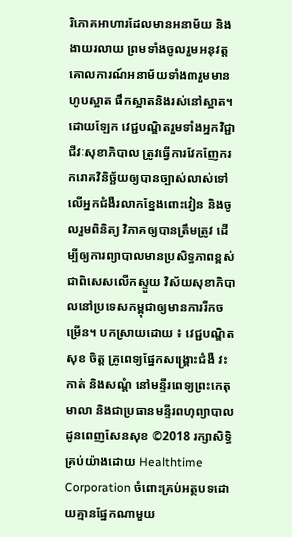រិភោគអាហារដែលមានអនាម័យ និងងាយរលាយ ព្រមទាំងចូលរួមអនុវត្តគោលការណ៍អនាម័យទាំង៣រួមមាន ហូបស្អាត ផឹកស្អាតនិងរស់នៅស្អាត។ ដោយឡែក វេជ្ជបណ្ឌិតរួមទាំងអ្នកវិជ្ជាជីវៈសុខាភិបាល ត្រូវធ្វើការវែកញែករករោគវិនិច្ឆ័យឲ្យបានច្បាស់លាស់ទៅលើអ្នកជំងឺរលាកខ្នែងពោះវៀន និងចូលរួមពិនិត្យ វិភាគឲ្យបានត្រឹមត្រូវ ដើម្បីឲ្យការព្យាបាលមានប្រសិទ្ធភាពខ្ពស់ ជាពិសេសលើកស្ទួយ វិស័យសុខាភិបាលនៅប្រទេសកម្ពុជាឲ្យមានការរីកចម្រើន។ បកស្រាយដោយ ៖ វេជ្ជបណ្ឌិត សុខ ចិត្ត គ្រូពេទ្យផ្នែកសង្គ្រោះជំងឺ វះកាត់ និងសណ្តំ នៅមន្ទីរពេទ្យព្រះកេតុមាលា និងជាប្រធានមន្ទីរពហុព្យាបាល ដូនពេញសែនសុខ ©2018 រក្សាសិទ្ធិគ្រប់យ៉ាងដោយ Healthtime Corporation ចំពោះគ្រប់អត្ថបទដោយគ្មានផ្នែកណាមួយ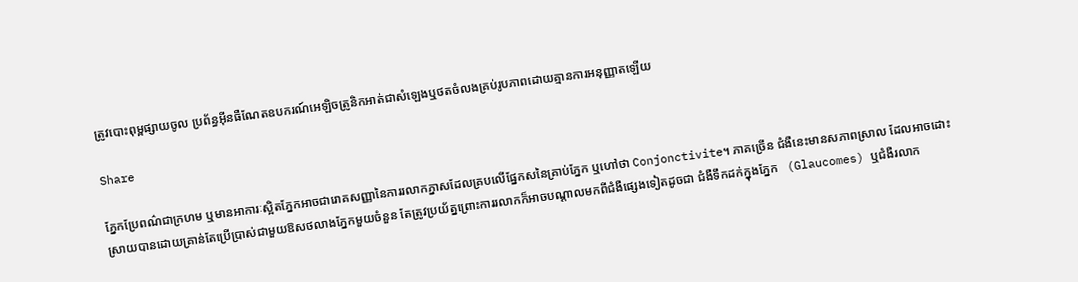ត្រូវបោះពុម្ពផ្សាយចូល ប្រព័ន្ធអ៊ីនធឺណែតឧបករណ៍អេឡិចត្រូនិកអាត់ជាសំឡេងឬថតចំលងគ្រប់រូបភាពដោយគ្មានការអនុញ្ញាតឡើយ

Share

ភ្នែកប្រែពណ៌ជាក្រហម ឬមានអាការៈស្អិតភ្នែកអាចជារោគសញ្ញានៃការរលាកភ្នាសដែលគ្របលើផ្នែកសនៃគ្រាប់ភ្នែក ឬហៅថា Conjonctivite។ ភាគច្រើន ជំងឺនេះមានសភាពស្រាល ដែលអាចដោះស្រាយបានដោយគ្រាន់តែប្រើប្រាស់ជាមួយឱសថលាងភ្នែកមួយចំនួន តែត្រូវប្រយ័ត្នព្រោះការរលាកក៏អាចបណ្តាលមកពីជំងឺផ្សេងទៀតដូចជា ជំងឺទឹកដក់ក្នុងភ្នែក   (Glaucomes) ឬជំងឺរលាក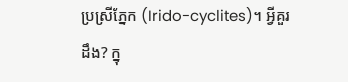ប្រស្រីភ្នែក (Irido-cyclites)។ អ្វីគួរដឹង? ក្នុ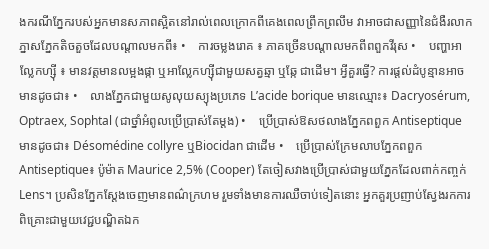ងករណីភ្នែករបស់អ្នកមានសភាពស្អិតនៅរាល់ពេលក្រោកពីគេងពេលព្រឹកព្រលឹម វាអាចជាសញ្ញានៃជំងឺរលាកភ្នាសភ្នែកតិចតួចដែលបណ្តាលមកពី៖ •    ការចម្លងរោគ ៖ ភាគច្រើនបណ្តាលមកពីពពួកវីរុស •    បញ្ហាអាល្លែកហ្ស៊ី ៖ មានវត្តមានលម្អងផ្កា ឬអាល្លែកហ្ស៊ីជាមួយសត្វឆ្មា ឬឆ្កែ ជាដើម។ អ្វីគួរធ្វើ? ការផ្តល់ដំបូន្មានអាចមានដូចជា៖ •    លាងភ្នែកជាមួយសូលុយស្យុងប្រភេទ L’acide borique មានឈ្មោះ៖ Dacryosérum, Optraex, Sophtal (ជាថ្នាំអំពូលប្រើប្រាស់តែម្តង) •    ប្រើប្រាស់ឱសថលាងភ្នែកពពួក Antiseptique មានដូចជា៖ Désomédine collyre ឬBiocidan ជាដើម •    ប្រើប្រាស់ក្រែមលាបភ្នែកពពួក Antiseptique៖ ប៉ូម៉ាត Maurice 2,5% (Cooper) តែចៀសវាងប្រើប្រាស់ជាមួយភ្នែកដែលពាក់កញ្ចក់ Lens។ ប្រសិនភ្នែកស្តែងចេញមានពណ៌ក្រហម រួមទាំងមានការឈឺចាប់ទៀតនោះ អ្នកគួរប្រញាប់ស្វែងរកការពិគ្រោះជាមួយវេជ្ជបណ្ឌិតឯក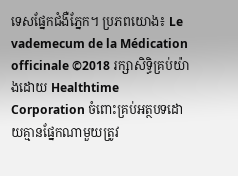ទេសផ្នែកជំងឺភ្នែក។ ប្រភពយោង៖ Le vademecum de la Médication officinale ©2018 រក្សាសិទ្ធិគ្រប់យ៉ាងដោយ Healthtime Corporation ចំពោះគ្រប់អត្ថបទដោយគ្មានផ្នែកណាមួយត្រូវ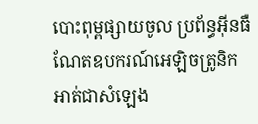បោះពុម្ពផ្សាយចូល ប្រព័ន្ធអ៊ីនធឺណែតឧបករណ៍អេឡិចត្រូនិកអាត់ជាសំឡេង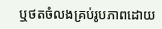ឬថតចំលងគ្រប់រូបភាពដោយ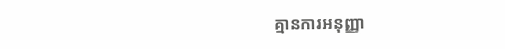គ្មានការអនុញ្ញា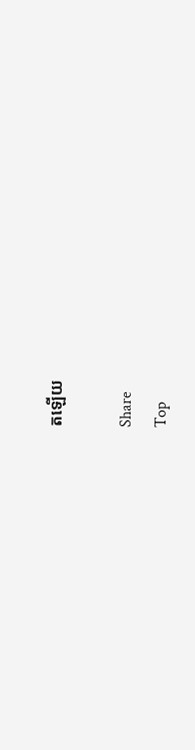តឡើយ

Share
Top